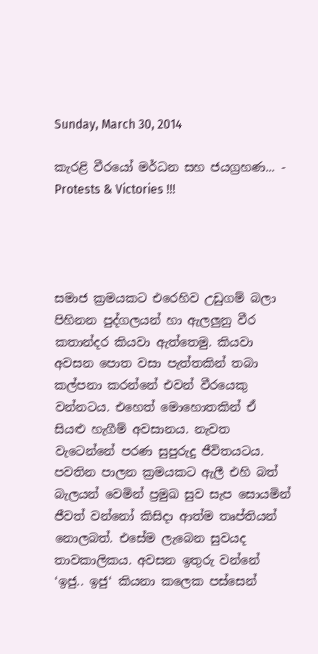Sunday, March 30, 2014

කැරළි වීරයෝ මර්ධන සහ ජයග්‍රහණ... - Protests & Victories !!!




සමාජ ක්‍රමයකට එරෙහිව උඩුගම් බලා පිහිනන පුද්ගලයන් හා ඇලලුනු වීර කතාන්දර කියවා ඇත්තෙමු. කියවා අවසන පොත වසා පැත්තකින් තබා කල්පනා කරන්නේ එවන් වීරයෙකු වන්නටය. එහෙත් මොහොතකින් ඒ සියළු හැගීම් අවසානය. නැවත වැටෙන්නේ පරණ සුපුරුදු ජීවිතයටය. පවතින පාලන ක්‍රමයකට ඇලී එහි බත් බැලයන් වෙමින් ප්‍රමුඛ සුව සැප සොයමින් ජීවත් වන්නෝ කිසිදා ආත්ම තෘප්තියන් නොලබත්. එසේම ලැබෙන සුවයද තාවකාලිකය. අවසන ඉතුරු වන්නේ ‘ඉජු.. ඉජු‘ කියනා කලෙක පස්සෙන්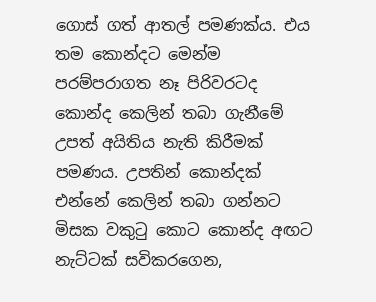ගොස් ගත් ආතල් පමණක්ය. එය තම කොන්දට මෙන්ම පරම්පරාගත නෑ පිරිවරටද කොන්ද කෙලින් තබා ගැනීමේ උපත් අයිතිය නැති කිරීමක් පමණය. උපතින් කොන්දක් එන්නේ කෙලින් තබා ගන්නට මිසක වකුටු කොට කොන්ද අඟට නැට්ටක් සවිකරගෙන,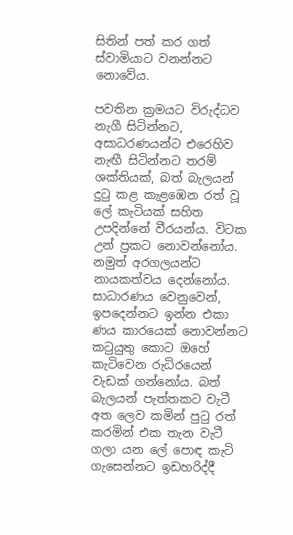සිතින් පත් කර ගත් ස්වාමියාට වනන්නට නොවේය.

පවතින ක්‍රමයට විරුද්ධව නැගී සිටින්නට, අසාධරණයන්ට එරෙහිව නැඟී සිටින්නට තරම් ශක්තියක්, බත් බැලයන් දුටු කළ කැළඹෙන රත් වූ ලේ කැටියක් සහිත උපදින්නේ වීරයන්ය. විටක උන් ප්‍රකට නොවන්නෝය. නමුත් අරගලයන්ට නායකත්වය දෙන්නෝය. සාධාරණය වෙනුවෙන්, ඉපදෙන්නට ඉන්න එකා ණය කාරයෙක් නොවන්නට කටුයුතු කොට ඔහේ කැටිවෙන රුධිරයෙන් වැඩක් ගන්නෝය. බත් බැලයන් පැත්තකට වැටී අත ලෙව කමින් පුටු රත් කරමින් එක තැන වැටී ගලා යන ලේ පොඳ කැටි ගැසෙන්නට ඉඩහරිද්දී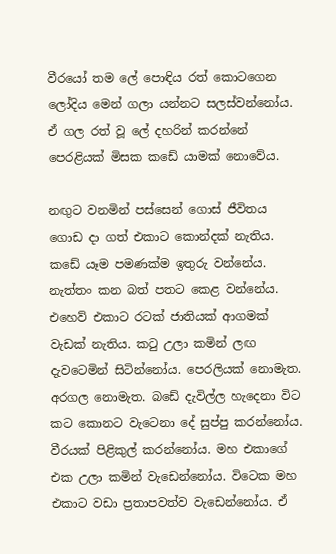වීරයෝ තම ලේ පොඳිය රත් කොටගෙන ලෝදිය මෙන් ගලා යන්නට සලස්වන්නෝය. ඒ ගල රත් වූ ලේ දහරින් කරන්නේ පෙරළියක් මිසක කඩේ යාමක් නොවේය.

නඟුට වනමින් පස්සෙන් ගොස් ජීවිතය ගොඩ දා ගත් එකාට කොන්දක් නැතිය. කඩේ යෑම පමණක්ම ඉතුරු වන්නේය. නැත්තං කන බත් පතට කෙළ වන්නේය. එහෙව් එකාට රටක් ජාතියක් ආගමක් වැඩක් නැතිය. කටු උලා කමින් ලඟ දැවටෙමින් සිටින්නෝය. පෙරලියක් නොමැත. අරගල නොමැත. බඩේ දැවිල්ල හැදෙනා විට කට කොනට වැටෙනා දේ සුප්පු කරන්නෝය. වීරයක් පිළිකුල් කරන්නෝය. මහ එකාගේ එක උලා කමින් වැඩෙන්නෝය. විටෙක මහ එකාට වඩා ප්‍රතාපවත්ව වැඩෙන්නෝය. ඒ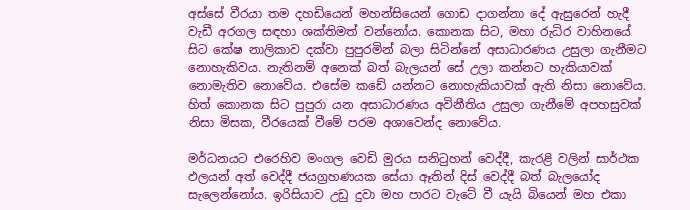අස්සේ වීරයා තම දහඩියෙන් මහන්සියෙන් ගොඩ දාගන්නා දේ ඇසුරෙන් හැදී වැඩී අරගල සඳහා ශක්තිමත් වන්නෝය. කොනක සිට, මහා රුධිර වාහිනයේ සිට කේෂ නාලිකාව දක්වා පුපුරමින් බලා සිටින්නේ අසාධාරණය උසුලා ගැනීමට නොහැකිවය. නැතිනම් අනෙක් බත් බැලයන් සේ උලා කන්නට හැකියාවක් නොමැතිව නොවේය. එසේම කඩේ යන්නට නොහැකියාවක් ඇති නිසා නොවේය. හිත් කොනක සිට පුපුරා යන අසාධාරණය අවිනීතිය උසුලා ගැනීමේ අපහසුවක් නිසා මිසක, වීරයෙක් වීමේ පරම අශාවෙන්ද නොවේය.

මර්ධනයට එරෙහිව මංගල වෙඩි මුරය සනිටුහන් වෙද්දී, කැරළි වලින් සාර්ථක ඵලයන් අත් වෙද්දී ජයග්‍රහණයක සේයා ඈතින් දිස් වෙද්දී බත් බැලයෝද සැලෙන්නෝය. ඉරිසියාව උඩු දුවා මහ පාරට වැටේ වී යැයි බියෙන් මහ එකා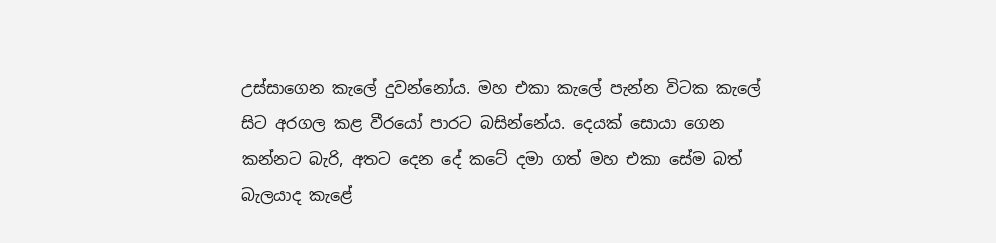උස්සාගෙන කැලේ දුවන්නෝය. මහ එකා කැලේ පැන්න විටක කැලේ සිට අරගල කළ වීරයෝ පාරට බසින්නේය. දෙයක් සොයා ගෙන කන්නට බැරි, අතට දෙන දේ කටේ දමා ගත් මහ එකා සේම බත් බැලයාද කැළේ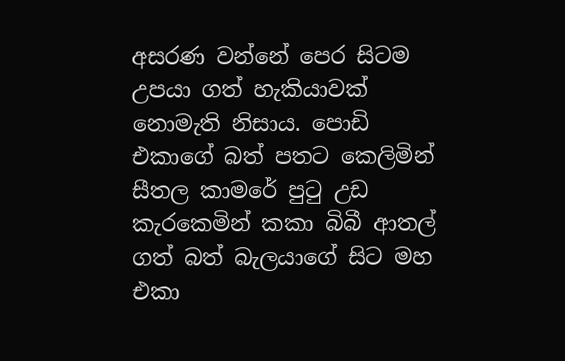අසරණ වන්නේ පෙර සිටම උපයා ගත් හැකියාවක් නොමැති නිසාය. පොඩි එකාගේ බත් පතට කෙලිමින් සීතල කාමරේ පුටු උඩ කැරකෙමින් කකා බිබී ආතල් ගත් බත් බැලයාගේ සිට මහ එකා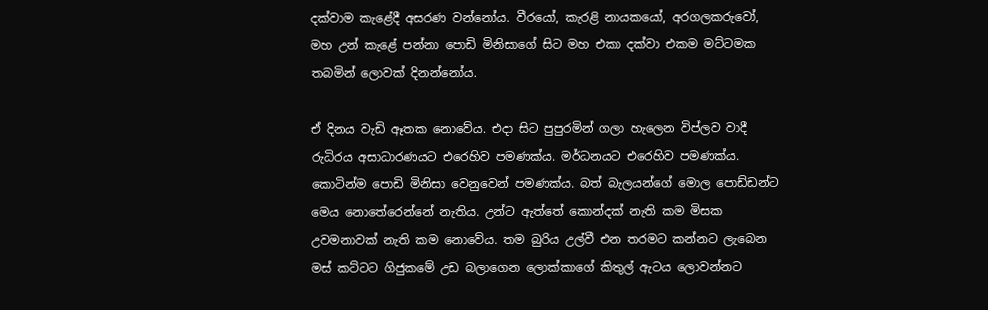දක්වාම කැළේදී අසරණ වන්නෝය. වීරයෝ, කැරළි නායකයෝ, අරගලකරුවෝ, මහ උන් කැළේ පන්නා පොඩි මිනිසාගේ සිට මහ එකා දක්වා එකම මට්ටමක තබමින් ලොවක් දිනන්නෝය.

ඒ දිනය වැඩි ඈතක නොවේය. එදා සිට පුපුරමින් ගලා හැලෙන විප්ලව වාදී රුධිරය අසාධාරණයට එරෙහිව පමණක්ය. මර්ධනයට එරෙහිව පමණක්ය. කොටින්ම පොඩි මිනිසා වෙනුවෙන් පමණක්ය. බත් බැලයන්ගේ මොල පොඩ්ඩන්ට මෙය නොතේරෙන්නේ නැතිය. උන්ට ඇත්තේ කොන්දක් නැති කම මිසක උවමනාවක් නැති කම නොවේය. තම බුරිය උල්වී එන තරමට කන්නට ලැබෙන මස් කට්ටට ගිජුකමේ උඩ බලාගෙන ලොක්කාගේ කිතුල් ඇටය ලොවන්නට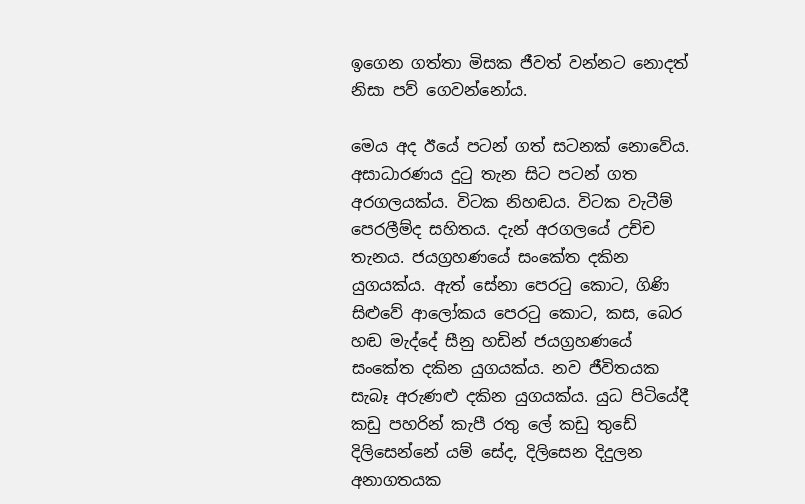ඉගෙන ගත්තා මිසක ජීවත් වන්නට නොදත් නිසා පව් ගෙවන්නෝය.

මෙය අද ඊයේ පටන් ගත් සටනක් නොවේය. අසාධාරණය දුටු තැන සිට පටන් ගත අරගලයක්ය. විටක නිහඬය. විටක වැටීම් පෙරලීම්ද සහිතය. දැන් අරගලයේ උච්ච තැනය. ජයග්‍රහණයේ සංකේත දකින යුගයක්ය. ඇත් සේනා පෙරටු කොට, ගිණි සිළුවේ ආලෝකය පෙරටු කොට, කස, බෙර හඬ මැද්දේ සීනු හඩින් ජයග්‍රහණයේ සංකේත දකින යුගයක්ය. නව ජීවිතයක සැබෑ අරුණළු දකින යුගයක්ය. යුධ පිටියේදී කඩු පහරින් කැපී රතු ලේ කඩු තුඩේ දිලිසෙන්නේ යම් සේද, දිලිසෙන දිදුලන අනාගතයක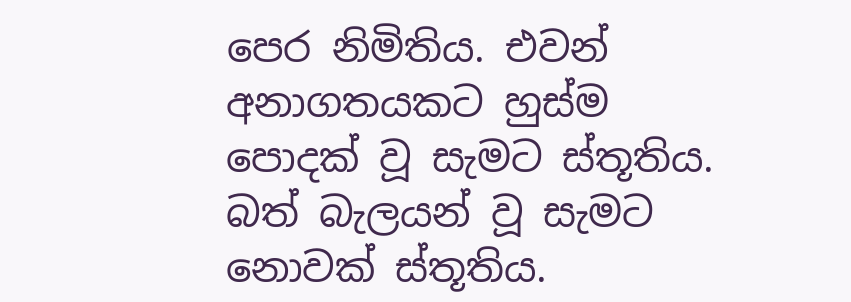පෙර නිමිතිය. එවන් අනාගතයකට හුස්ම පොදක් වූ සැමට ස්තූතිය. බත් බැලයන් වූ සැමට නොවක් ස්තූතිය.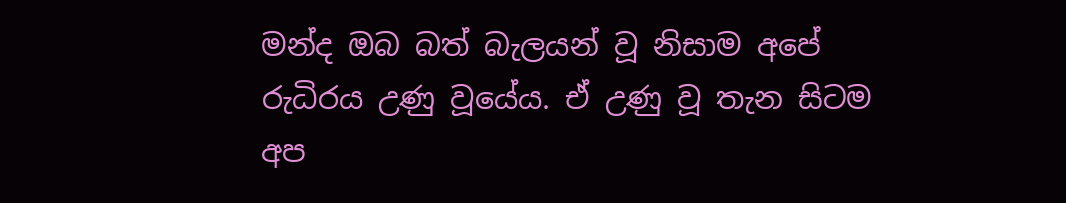මන්ද ඔබ බත් බැලයන් වූ නිසාම අපේ රුධිරය උණු වූයේය. ඒ උණු වූ තැන සිටම අප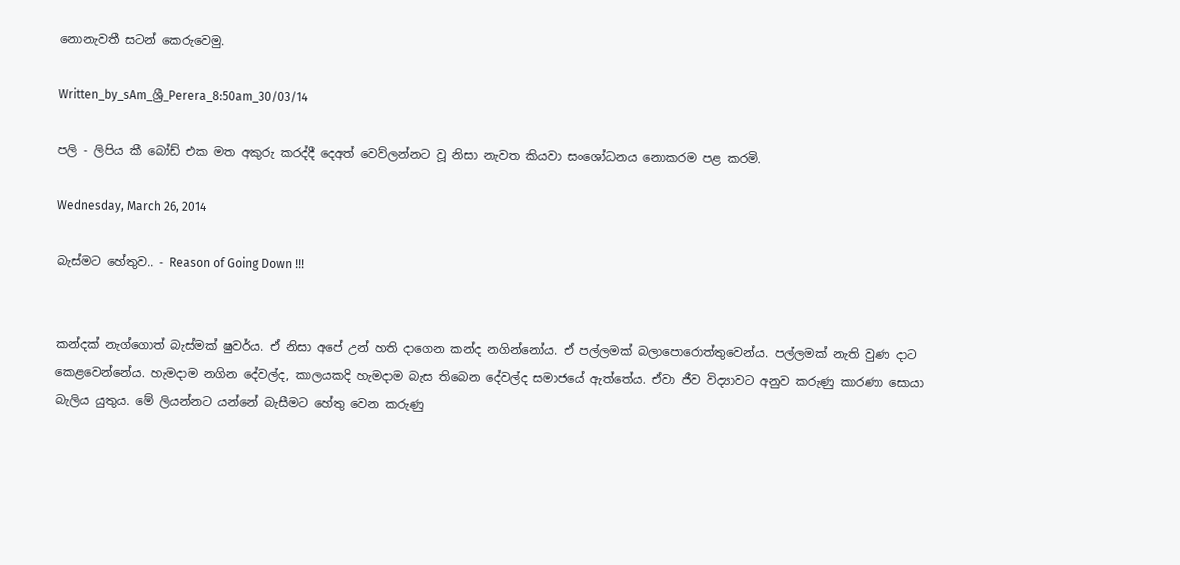නොනැවතී සටන් කෙරුවෙමු.

Written_by_sAm_ශ්‍රී_Perera_8:50am_30/03/14

පලි - ලිපිය කී බෝඩ් එක මත අකුරු කරද්දී දෙඅත් වෙව්ලන්නට වූ නිසා නැවත කියවා සංශෝධනය නොකරම පළ කරමි.

Wednesday, March 26, 2014

බැස්මට හේතුව.. - Reason of Going Down !!!


කන්දක් නැග්ගොත් බැස්මක් ෂුවර්ය. ඒ නිසා අපේ උන් හති දාගෙන කන්ද නගින්නෝය. ඒ පල්ලමක් බලාපොරොත්තුවෙන්ය. පල්ලමක් නැති වුණ දාට කෙළවෙන්නේය. හැමදාම නගින දේවල්ද, කාලයකදි හැමදාම බැස තිබෙන දේවල්ද සමාජයේ ඇත්තේය. ඒවා ජීව විද්‍යාවට අනුව කරුණු කාරණා සොයා බැලිය යුතුය. මේ ලියන්නට යන්නේ බැසීමට හේතු වෙන කරුණු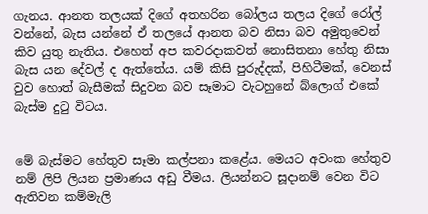ගැනය. ආනත තලයක් දිගේ අතහරින බෝලය තලය දිගේ රෝල් වන්නේ, බැස යන්නේ ඒ තලයේ ආනත බව නිසා බව අමුතුවෙන් කිව යුතු නැතිය. එහෙත් අප කවරදාකවත් නොසිතනා හේතු නිසා බැස යන දේවල් ද ඇත්තේය. යම් කිසි පුරුද්දක්, පිහිටීමක්, වෙනස් වුව හොත් බැසීමක් සිදුවන බව සෑමාට වැටහුනේ බ්ලොග් එකේ බැස්ම දුටු විටය.


මේ බැස්මට හේතුව සෑමා කල්පනා කළේය. මෙයට අවංක හේතුව නම් ලිපි ලියන ප්‍රමාණය අඩු වීමය. ලියන්නට සූදානම් වෙන විට ඇතිවන කම්මැලි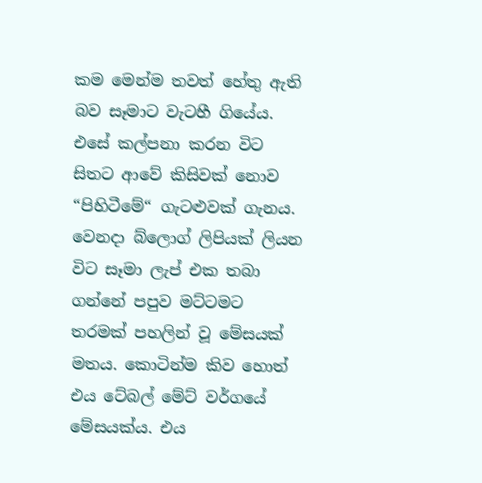කම මෙන්ම තවත් හේතු ඇති බව සෑමාට වැටහී ගියේය. එසේ කල්පනා කරන විට සිතට ආවේ කිසිවක් නොව “පිහිටීමේ“ ගැටළුවක් ගැනය. වෙනදා බ්ලොග් ලිපියක් ලියන විට සෑමා ලැප් එක තබා ගන්නේ පපුව මට්ටමට තරමක් පහලින් වූ මේසයක් මතය. කොටින්ම කිව හොත් එය ටේබල් මේට් වර්ගයේ මේසයක්ය. එය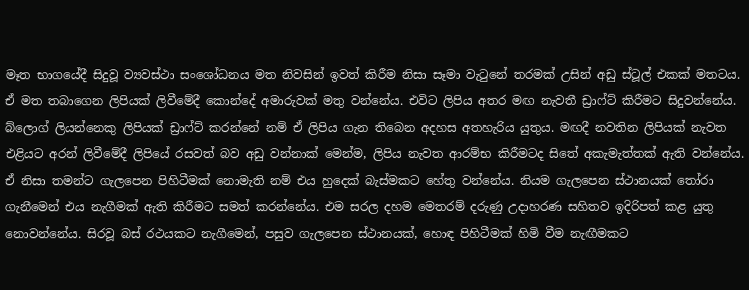මෑත භාගයේදී සිදුවූ ව්‍යවස්ථා සංශෝධනය මත නිවසින් ඉවත් කිරීම නිසා සෑමා වැටුනේ තරමක් උසින් අඩු ස්ටූල් එකක් මතටය. ඒ මත තබාගෙන ලිපියක් ලිවීමේදී කොන්දේ අමාරුවක් මතු වන්නේය. එවිට ලිපිය අතර මඟ නැවතී ඩ්‍රාෆ්ට් කිරීමට සිදුවන්නේය. බ්ලොග් ලියන්නෙකු ලිපියක් ඩ්‍රාෆ්ට් කරන්නේ නම් ඒ ලිපිය ගැන තිබෙන අදහස අතහැරිය යුතුය. මඟදී නවතින ලිපියක් නැවත එළියට අරන් ලිවීමේදී ලිපියේ රසවත් බව අඩු වන්නාක් මෙන්ම, ලිපිය නැවත ආරම්භ කිරීමටද සිතේ අකැමැත්තක් ඇති වන්නේය. ඒ නිසා තමන්ට ගැලපෙන පිහිටීමක් නොමැති නම් එය හුදෙක් බැස්මකට හේතු වන්නේය. නියම ගැලපෙන ස්ථානයක් තෝරා ගැනීමෙන් එය නැගීමක් ඇති කිරීමට සමත් කරන්නේය. එම සරල දහම මෙතරම් දරුණු උදාහරණ සහිතව ඉදිරිපත් කළ යුතු නොවන්නේය. සිරවූ බස් රථයකට නැගීමෙන්, පසුව ගැලපෙන ස්ථානයක්, හොඳ පිහිටීමක් හිමි වීම නැඟීමකට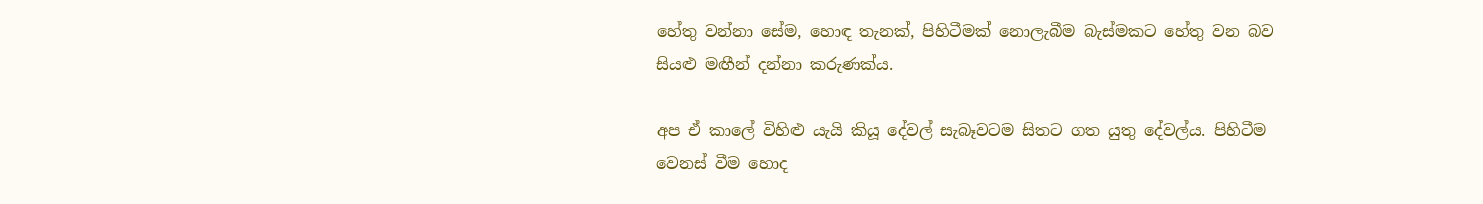හේතු වන්නා සේම, හොඳ තැනක්, පිහිටීමක් නොලැබීම බැස්මකට හේතු වන බව සියළු මඟීන් දන්නා කරුණක්ය.

අප ඒ කාලේ විහිළු යැයි කියූ දේවල් සැබෑවටම සිතට ගත යුතු දේවල්ය. පිහිටීම වෙනස් වීම හොද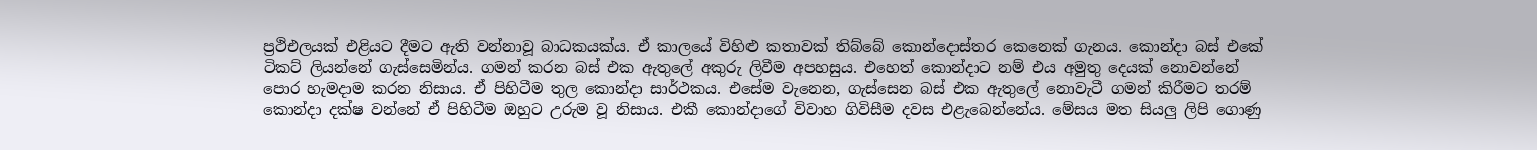ප්‍රථිඑලයක් එළියට දීමට ඇති වන්නාවූ බාධකයක්ය. ඒ කාලයේ විහිළු කතාවක් තිබ්බේ කොන්දොස්තර කෙනෙක් ගැනය. කොන්දා බස් එකේ ටිකට් ලියන්නේ ගැස්සෙමින්ය. ගමන් කරන බස් එක ඇතුලේ අකුරු ලිවීම අපහසුය. එහෙත් කොන්දාට නම් එය අමුතු දෙයක් නොවන්නේ පොර හැමදාම කරන නිසාය. ඒ පිහිටීම තුල කොන්දා සාර්ථකය. එසේම වැනෙන, ගැස්සෙන බස් එක ඇතුලේ නොවැටී ගමන් කිරීමට තරම් කොන්දා දක්ෂ වන්නේ ඒ පිහිටීම ඔහුට උරුම වූ නිසාය. එකී කොන්දාගේ විවාහ ගිවිසීම දවස එළැබෙන්නේය. මේසය මත සියලු ලිපි ගොණු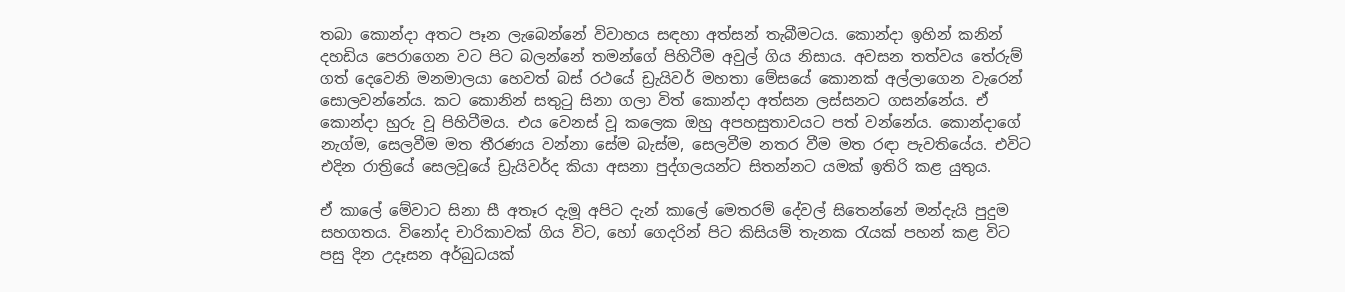තබා කොන්දා අතට පෑන ලැබෙන්නේ විවාහය සඳහා අත්සන් තැබීමටය. කොන්දා ඉහින් කනින් දහඩිය පෙරාගෙන වට පිට බලන්නේ තමන්ගේ පිහිටීම අවුල් ගිය නිසාය. අවසන තත්වය තේරුම් ගත් දෙවෙනි මනමාලයා හෙවත් බස් රථයේ ඩ්‍රැයිවර් මහතා මේසයේ කොනක් අල්ලාගෙන වැරෙන් සොලවන්නේය. කට කොනින් සතුටු සිනා ගලා විත් කොන්දා අත්සන ලස්සනට ගසන්නේය. ඒ කොන්දා හුරු වූ පිහිටීමය. එය වෙනස් වූ කලෙක ඔහු අපහසුතාවයට පත් වන්නේය. කොන්දාගේ නැග්ම, සෙලවීම මත තීරණය වන්නා සේම බැස්ම, සෙලවීම නතර වීම මත රඳා පැවතියේය. එවිට එදින රාත්‍රියේ සෙලවූයේ ඩ්‍රැයිවර්ද කියා අසනා පුද්ගලයන්ට සිතන්නට යමක් ඉතිරි කළ යුතුය.

ඒ කාලේ මේවාට සිනා සී අතෑර දැමූ අපිට දැන් කාලේ මෙතරම් දේවල් සිතෙන්නේ මන්දැයි පුදුම සහගතය. විනෝද චාරිකාවක් ගිය විට, හෝ ගෙදරින් පිට කිසියම් තැනක රැයක් පහන් කළ විට පසු දින උදෑසන අර්බුධයක්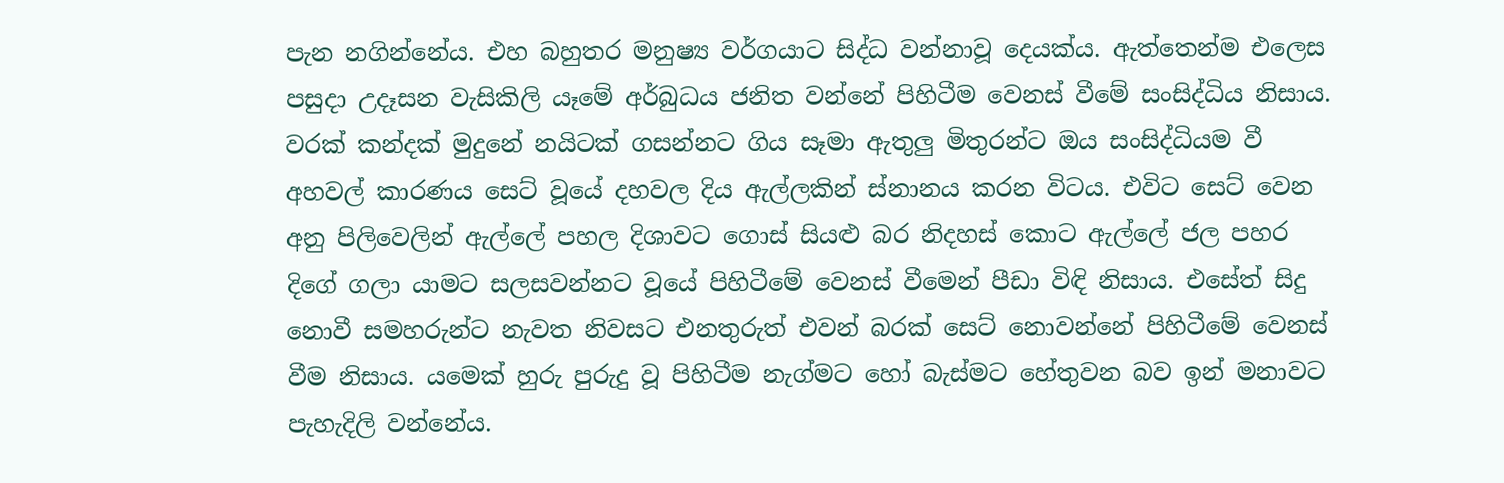පැන නගින්නේය. එහ බහුතර මනුෂ්‍ය වර්ගයාට සිද්ධ වන්නාවූ දෙයක්ය. ඇත්තෙන්ම එලෙස පසුදා උදෑසන වැසිකිලි යෑමේ අර්බුධය ජනිත වන්නේ පිහිටීම වෙනස් වීමේ සංසිද්ධිය නිසාය. වරක් කන්දක් මුදුනේ නයිටක් ගසන්නට ගිය සෑමා ඇතුලු මිතුරන්ට ඔය සංසිද්ධියම වී අහවල් කාරණය සෙට් වූයේ දහවල දිය ඇල්ලකින් ස්නානය කරන විටය. එවිට සෙට් වෙන අනු පිලිවෙලින් ඇල්ලේ පහල දිශාවට ගොස් සියළු බර නිදහස් කොට ඇල්ලේ ජල පහර දිගේ ගලා යාමට සලසවන්නට වූයේ පිහිටීමේ වෙනස් වීමෙන් පීඩා විඳි නිසාය. එසේත් සිදු නොවී සමහරුන්ට නැවත නිවසට එනතුරුත් එවන් බරක් සෙට් නොවන්නේ පිහිටීමේ වෙනස් වීම නිසාය. යමෙක් හුරු පුරුදු වූ පිහිටීම නැග්මට හෝ බැස්මට හේතුවන බව ඉන් මනාවට පැහැදිලි වන්නේය.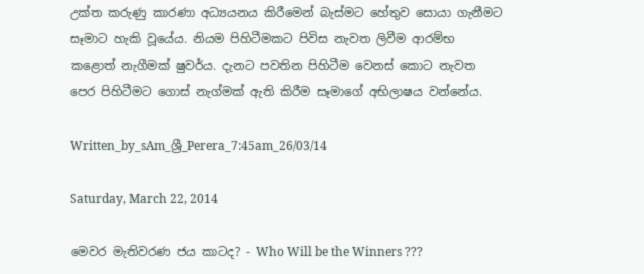උක්ත කරුණු කාරණා අධ්‍යයනය කිරීමෙන් බැස්මට හේතුව සොයා ගැනීමට සෑමාට හැකි වූයේය. නියම පිහිටීමකට පිවිස නැවත ලිවීම ආරම්භ කළොත් නැගීමක් ෂුවර්ය. දැනට පවතින පිහිටීම වෙනස් කොට නැවත පෙර පිහිටීමට ගොස් නැග්මක් ඇති කිරීම සෑමාගේ අභිලාෂය වන්නේය.

Written_by_sAm_ශ්‍රී_Perera_7:45am_26/03/14

Saturday, March 22, 2014

මෙවර මැතිවරණ ජය කාටද? - Who Will be the Winners ???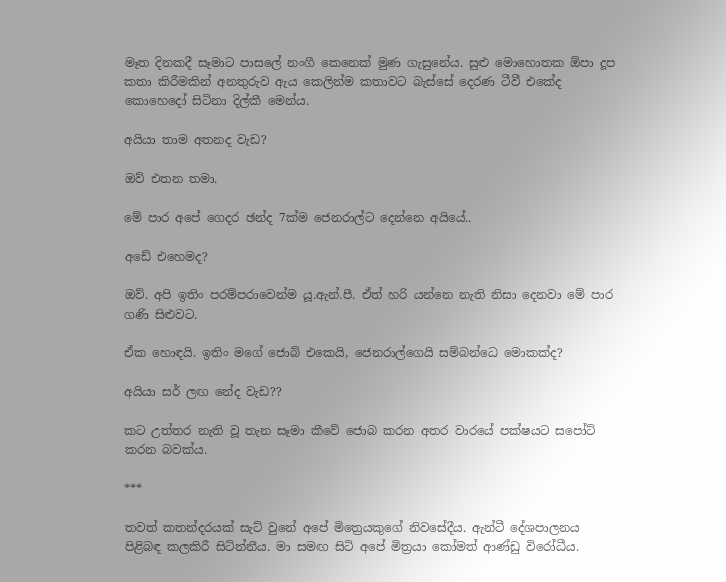මෑත දිනකදී සෑමාට පාසලේ නංගී කෙනෙක් මුණ ගැසුනේය. සුළු මොහොතක ඕපා දූප කතා කිරීමකින් අනතුරුව ඇය කෙලින්ම කතාවට බැස්සේ දෙරණ ටීවී එකේද කොහෙදෝ සිටිනා දිල්කී මෙන්ය.

අයියා තාම අතනද වැඩ?

ඔව් එතන තමා.

මේ පාර අපේ ගෙදර ඡන්ද 7ක්ම ජෙනරාල්ට දෙන්නෙ අයියේ..

අඩේ එහෙමද?

ඔව්. අපි ඉතිං පරම්පරාවෙන්ම යූ.ඇන්.පී. ඒත් හරි යන්නෙ නැති නිසා දෙනවා මේ පාර ගණි සිළුවට.

ඒක හොඳයි. ඉතිං මගේ ජොබ් එකෙයි, ජෙනරාල්ගෙයි සම්බන්ධෙ මොකක්ද?

අයියා සර් ලඟ නේද වැඩ??

කට උත්තර නැති වූ තැන සෑමා කීවේ ජොබ කරන අතර වාරයේ පක්ෂයට සපෝට් කරන බවක්ය.

***

තවත් කතන්දරයක් සැට් වුනේ අපේ මිත්‍රෙයකුගේ නිවසේදීය. ඇන්ටී දේශපාලනය පිළිබඳ කලකිරී සිටින්නීය. මා සමඟ සිටි අපේ මිත්‍රයා කෝමත් ආණ්ඩු විරෝධීය.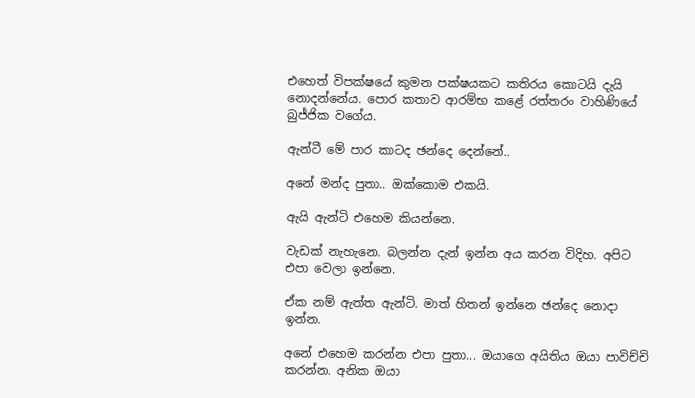එහෙත් විපක්ෂයේ කුමන පක්ෂයකට කතිරය කොටයි දැයි නොදන්නේය. පොර කතාව ආරම්භ කළේ රත්තරං වාහිණියේ බුජ්ජික වගේය.

ඇන්ටී මේ පාර කාටද ඡන්දෙ දෙන්නේ..

අනේ මන්ද පුතා.. ඔක්කොම එකයි.

ඇයි ඇන්ටි එහෙම කියන්නෙ.

වැඩක් නැහැනෙ. බලන්න දැන් ඉන්න අය කරන විදිහ. අපිට එපා වෙලා ඉන්නෙ.

ඒක නම් ඇත්ත ඇන්ටි. මාත් හිතන් ඉන්නෙ ඡන්දෙ නොදා ඉන්න.

අනේ එහෙම කරන්න එපා පුතා... ඔයාගෙ අයිතිය ඔයා පාවිච්චි කරන්න. අනික ඔයා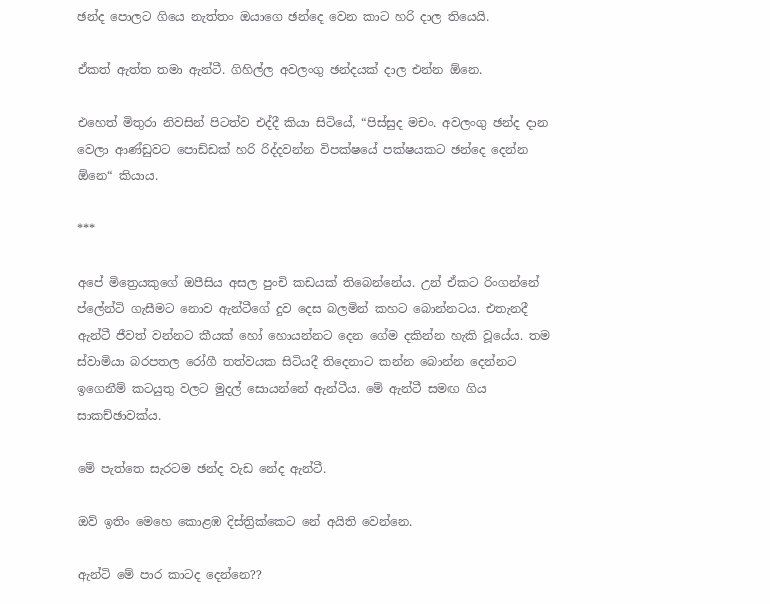ඡන්ද පොලට ගියෙ නැත්තං ඔයාගෙ ඡන්දෙ වෙන කාට හරි දාල තියෙයි.

ඒකත් ඇත්ත තමා ඇන්ටී. ගිහිල්ල අවලංගු ඡන්දයක් දාල එන්න ඕනෙ.

එහෙත් මිතුරා නිවසින් පිටත්ව එද්දී කියා සිටියේ, “පිස්සුද මචං. අවලංගු ඡන්ද දාන වෙලා ආණ්ඩුවට පොඩ්ඩක් හරි රිද්දවන්න විපක්ෂයේ පක්ෂයකට ඡන්දෙ දෙන්න ඕනෙ“ කියාය.

***

අපේ මිත්‍රෙයකුගේ ඔපීසිය අසල පුංචි කඩයක් තිබෙන්නේය. උන් ඒකට රිංගන්නේ ප්ලේන්ටි ගැසීමට නොව ඇන්ටීගේ දුව දෙස බලමින් කහට බොන්නටය. එතැනදී ඇන්ටී ජීවත් වන්නට කීයක් හෝ හොයන්නට දෙන ගේම දකින්න හැකි වූයේය. තම ස්වාමියා බරපතල රෝගී තත්වයක සිටියදී තිදෙනාට කන්න බොන්න දෙන්නට ඉගෙනීම් කටයුතු වලට මුදල් සොයන්නේ ඇන්ටීය. මේ ඇන්ටී සමඟ ගිය සාකච්ඡාවක්ය.

මේ පැත්තෙ සැරටම ඡන්ද වැඩ නේද ඇන්ටී.

ඔව් ඉතිං මෙහෙ කොළඹ දිස්ත්‍රික්කෙට නේ අයිති වෙන්නෙ.

ඇන්ටි මේ පාර කාටද දෙන්නෙ??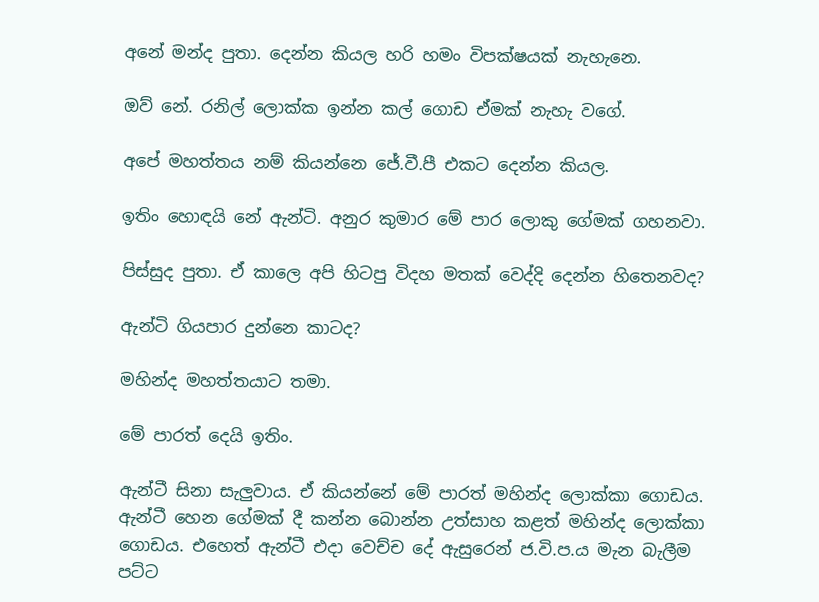අනේ මන්ද පුතා. දෙන්න කියල හරි හමං විපක්ෂයක් නැහැනෙ.

ඔව් නේ. රනිල් ලොක්ක ඉන්න කල් ගොඩ ඒමක් නැහැ වගේ.

අපේ මහත්තය නම් කියන්නෙ ජේ.වී.පී එකට දෙන්න කියල.

ඉතිං හොඳයි නේ ඇන්ටි. අනුර කුමාර මේ පාර ලොකු ගේමක් ගහනවා.

පිස්සුද පුතා. ඒ කාලෙ අපි හිටපු විදහ මතක් වෙද්දි දෙන්න හිතෙනවද?

ඇන්ටි ගියපාර දුන්නෙ කාටද?

මහින්ද මහත්තයාට තමා.

මේ පාරත් දෙයි ඉතිං.

ඇන්ටී සිනා සැලුවාය. ඒ කියන්නේ මේ පාරත් මහින්ද ලොක්කා ගොඩය. ඇන්ටී හෙන ගේමක් දී කන්න බොන්න උත්සාහ කළත් මහින්ද ලොක්කා ගොඩය. එහෙත් ඇන්ටී එදා වෙච්ච දේ ඇසුරෙන් ජ.වි.ප.ය මැන බැලීම පට්ට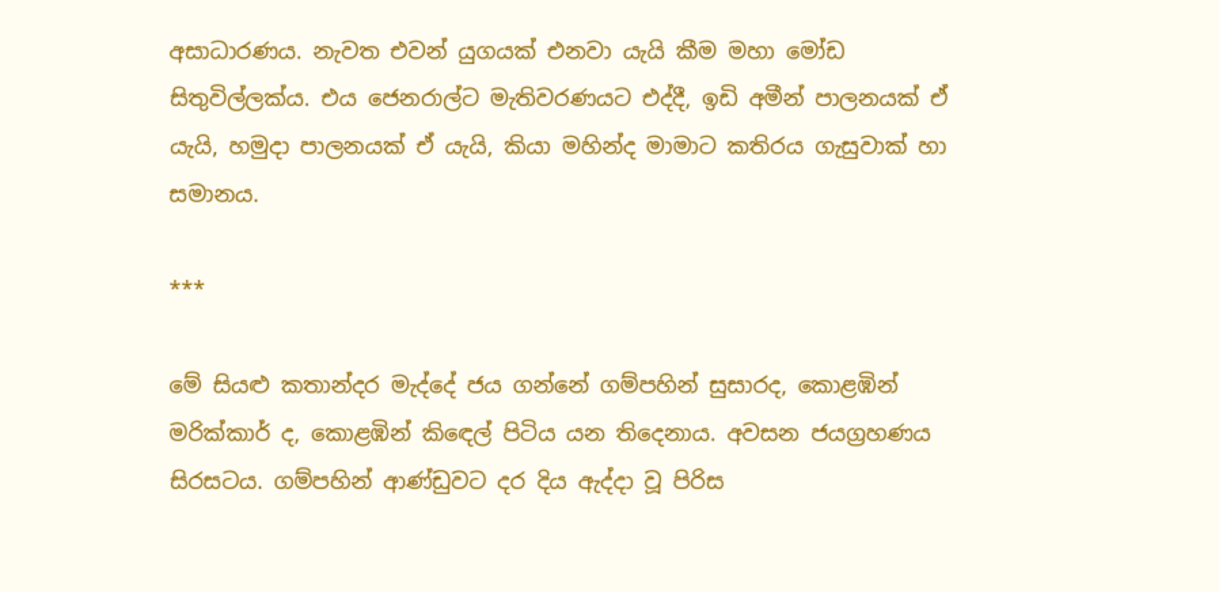අසාධාරණය. නැවත එවන් යුගයක් එනවා යැයි කීම මහා මෝඩ සිතුවිල්ලක්ය. එය ජෙනරාල්ට මැතිවරණයට එද්දී, ඉඩි අමීන් පාලනයක් ඒ යැයි, හමුදා පාලනයක් ඒ යැයි, කියා මහින්ද මාමාට කතිරය ගැසුවාක් හා සමානය.

***

මේ සියළු කතාන්දර මැද්දේ ජය ගන්නේ ගම්පහින් සුසාරද, කොළඹින් මරික්කාර් ද, කොළඹින් කිඳෙල් පිටිය යන තිදෙනාය. අවසන ජයග්‍රහණය සිරසටය. ගම්පහින් ආණ්ඩුවට දර දිය ඇද්දා වූ පිරිස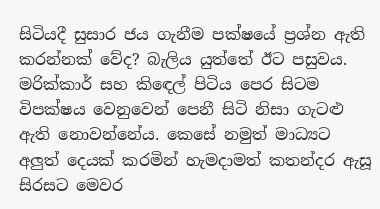සිටියදී සුසාර ජය ගැනීම පක්ෂයේ ප්‍රශ්න ඇති කරන්නක් වේද? බැලිය යුත්තේ ඊට පසුවය. මරික්කාර් සහ කිඳෙල් පිටිය පෙර සිටම විපක්ෂය වෙනුවෙන් පෙනී සිටි නිසා ගැටළු ඇති නොවන්නේය. කෙසේ නමුත් මාධ්‍යට අලුත් දෙයක් කරමින් හැමදාමත් කතන්දර ඇසූ සිරසට මෙවර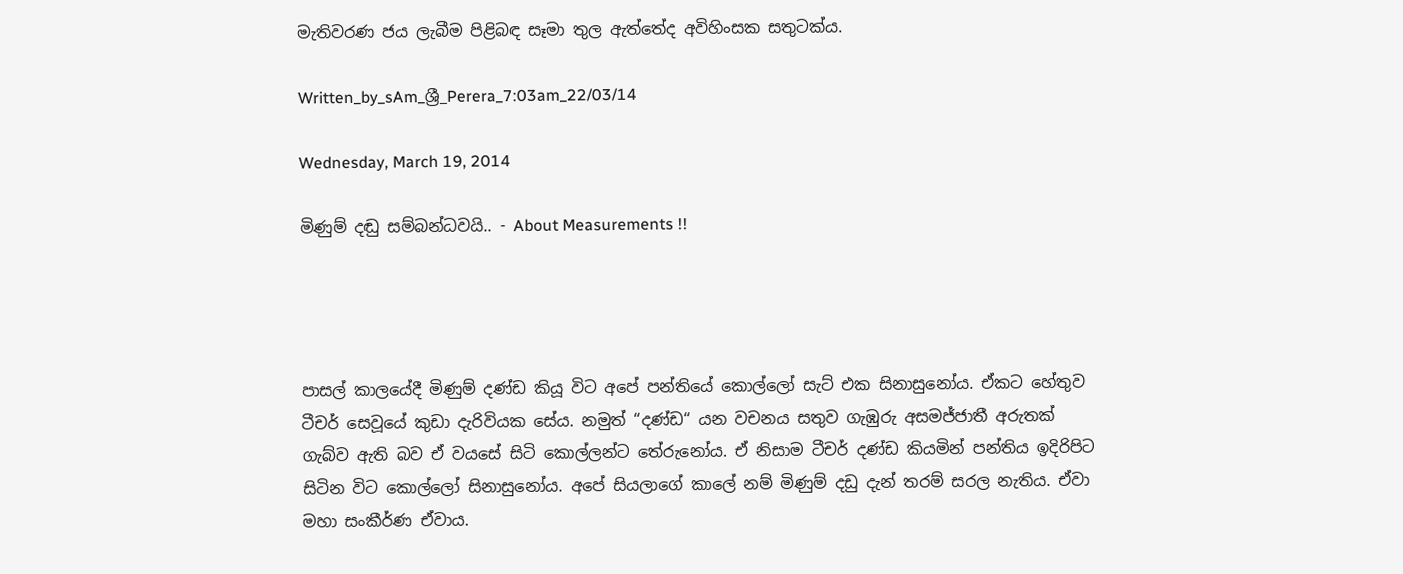මැතිවරණ ජය ලැබීම පිළිබඳ සෑමා තුල ඇත්තේද අවිහිංසක සතුටක්ය.

Written_by_sAm_ශ්‍රී_Perera_7:03am_22/03/14

Wednesday, March 19, 2014

මිණුම් දඬු සම්බන්ධවයි.. - About Measurements !!




පාසල් කාලයේදී මිණුම් දණ්ඩ කියූ විට අපේ පන්තියේ කොල්ලෝ සැට් එක සිනාසුනෝය. ඒකට හේතුව ටීචර් සෙවූයේ කුඩා දැරිවියක සේය. නමුත් “දණ්ඩ“ යන වචනය සතුව ගැඹුරු අසමජ්ජාතී අරුතක් ගැබ්ව ඇති බව ඒ වයසේ සිටි කොල්ලන්ට තේරුනෝය. ඒ නිසාම ටීචර් දණ්ඩ කියමින් පන්තිය ඉදිරිපිට සිටින විට කොල්ලෝ සිනාසුනෝය. අපේ සියලාගේ කාලේ නම් මිණුම් දඩු දැන් තරම් සරල නැතිය. ඒවා මහා සංකීර්ණ ඒවාය.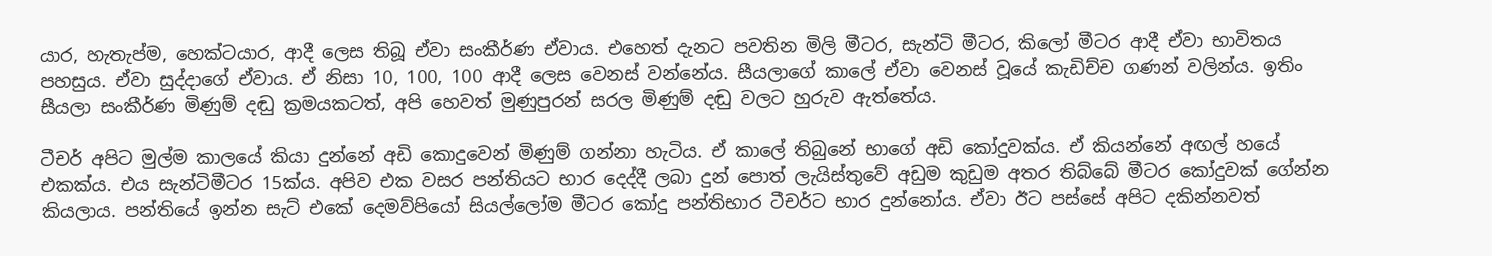යාර, හැතැප්ම, හෙක්ටයාර, ආදී ලෙස තිබූ ඒවා සංකීර්ණ ඒවාය. එහෙත් දැනට පවතින මිලි මීටර, සැන්ටි මීටර, කිලෝ මීටර ආදී ඒවා භාවිතය පහසුය. ඒවා සුද්දාගේ ඒවාය. ඒ නිසා 10, 100, 100 ආදී ලෙස වෙනස් වන්නේය. සීයලාගේ කාලේ ඒවා වෙනස් වූයේ කැඩිච්ච ගණන් වලින්ය. ඉතිං සීයලා සංකීර්ණ මිණුම් දඬු ක්‍රමයකටත්, අපි හෙවත් මුණුපුරන් සරල මිණුම් දඬු වලට හුරුව ඇත්තේය.

ටීචර් අපිට මුල්ම කාලයේ කියා දුන්නේ අඩි කොදුවෙන් මිණුම් ගන්නා හැටිය. ඒ කාලේ තිබුනේ භාගේ අඩි කෝදුවක්ය. ඒ කියන්නේ අඟල් හයේ එකක්ය. එය සැන්ටිමීටර 15ක්ය. අපිව එක වසර පන්තියට භාර දෙද්දී ලබා දුන් පොත් ලැයිස්තුවේ අඩුම කුඩුම අතර තිබ්බේ මීටර කෝදුවක් ගේන්න කියලාය. පන්තියේ ඉන්න සැට් එකේ දෙමව්පියෝ සියල්ලෝම මීටර කෝදු පන්තිභාර ටීචර්ට භාර දුන්නෝය. ඒවා ඊට පස්සේ අපිට දකින්නවත්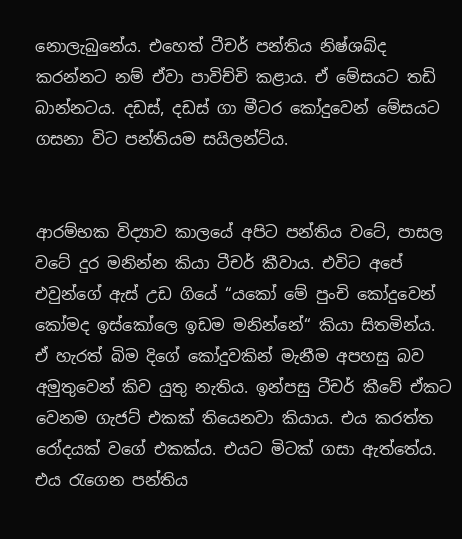නොලැබුනේය. එහෙත් ටීචර් පන්තිය නිෂ්ශබ්ද කරන්නට නම් ඒවා පාවිච්චි කළාය. ඒ මේසයට තඩි බාන්නටය. දඩස්, දඩස් ගා මීටර කෝදුවෙන් මේසයට ගසනා විට පන්තියම සයිලන්ට්ය.


ආරම්භක විද්‍යාව කාලයේ අපිට පන්තිය වටේ, පාසල වටේ දුර මනින්න කියා ටීචර් කීවාය. එවිට අපේ එවුන්ගේ ඇස් උඩ ගියේ “යකෝ මේ පුංචි කෝදුවෙන් කෝමද ඉස්කෝලෙ ඉඩම මනින්නේ“ කියා සිතමින්ය. ඒ හැරත් බිම දිගේ කෝදුවකින් මැනීම අපහසු බව අමුතුවෙන් කිව යුතු නැතිය. ඉන්පසු ටීචර් කීවේ ඒකට වෙනම ගැජට් එකක් තියෙනවා කියාය. එය කරත්ත රෝදයක් වගේ එකක්ය. එයට මිටක් ගසා ඇත්තේය. එය රැගෙන පන්තිය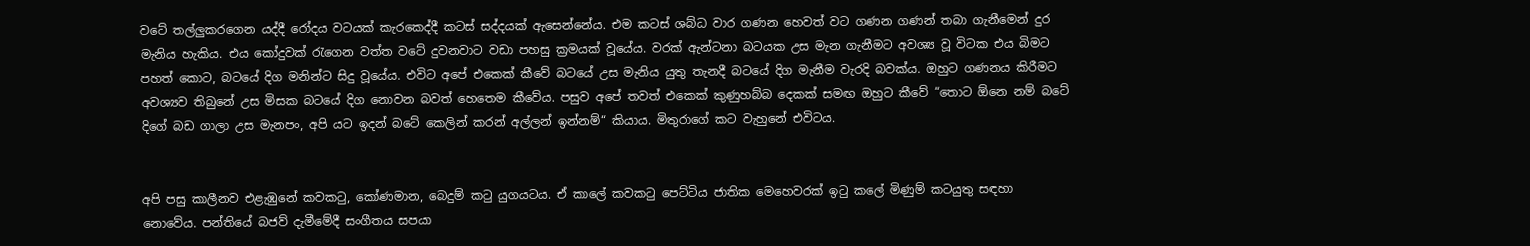වටේ තල්ලුකරගෙන යද්දී රෝදය වටයක් කැරකෙද්දී කටස් සද්දයක් ඇසෙන්නේය. එම කටස් ශබ්ධ වාර ගණන හෙවත් වට ගණන ගණන් තබා ගැනීමෙන් දුර මැනිය හැකිය. එය කෝදුවක් රැගෙන වත්ත වටේ දුවනවාට වඩා පහසු ක්‍රමයක් වූයේය. වරක් ඇන්ටනා බටයක උස මැන ගැනීමට අවශ්‍ය වූ විටක එය බිමට පහත් කොට, බටයේ දිග මනින්ට සිදු වූයේය. එවිට අපේ එකෙක් කීවේ බටයේ උස මැනිය යුතු තැනදී බටයේ දිග මැනීම වැරදි බවක්ය. ඔහුට ගණනය කිරීමට අවශ්‍යව තිබුනේ උස මිසක බටයේ දිග නොවන බවත් හෙතෙම කීවේය. පසුව අපේ තවත් එකෙක් කුණුහබ්බ දෙකක් සමඟ ඔහුට කීවේ “තොට ඕනෙ නම් බටේ දිගේ බඩ ගාලා උස මැනපං, අපි යට ඉදන් බටේ කෙලින් කරන් අල්ලන් ඉන්නම්“ කියාය. මිතුරාගේ කට වැහුනේ එවිටය.


අපි පසු කාලීනව එළැඹුනේ කවකටු, කෝණමාන, බෙදුම් කටු යුගයටය. ඒ කාලේ කවකටු පෙට්ටිය ජාතික මෙහෙවරක් ඉටු කලේ මිණුම් කටයුතු සඳහා නොවේය. පන්තියේ බජව් දැමීමේදී සංගීතය සපයා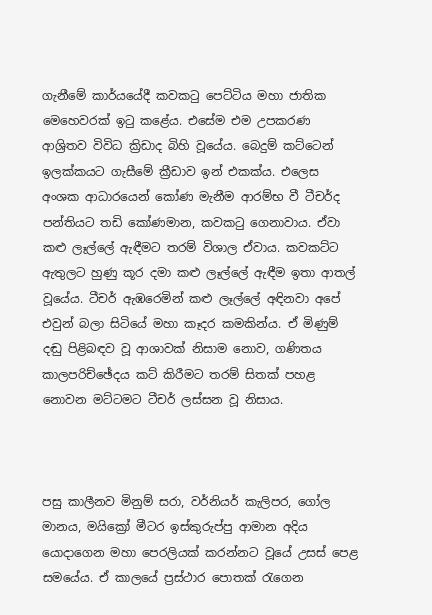ගැනීමේ කාර්යයේදී කවකටු පෙට්ටිය මහා ජාතික මෙහෙවරක් ඉටු කළේය. එසේම එම උපකරණ ආශ්‍රිතව විවිධ ක්‍රිඩාද බිහි වූයේය. බෙදුම් කට්ටෙන් ඉලක්කයට ගැසීමේ ක්‍රීඩාව ඉන් එකක්ය. එලෙස අංශක ආධාරයෙන් කෝණ මැනීම ආරම්භ වී ටීචර්ද පන්තියට තඩි කෝණමාන, කවකටු ගෙනාවාය. ඒවා කළු ලෑල්ලේ ඇඳීමට තරම් විශාල ඒවාය. කවකට්ට ඇතුලට හුණු කූර දමා කළු ලෑල්ලේ ඇඳීම ඉතා ආතල් වූයේය. ටීචර් ඇඹරෙමින් කළු ලෑල්ලේ අඳිනවා අපේ එවුන් බලා සිටියේ මහා කෑදර කමකින්ය. ඒ මිණුම් දඬු පිළිබඳව වූ ආශාවක් නිසාම නොව, ගණිතය කාලපරිච්ඡේදය කට් කිරීමට තරම් සිතක් පහළ නොවන මට්ටමට ටීචර් ලස්සන වූ නිසාය.



පසු කාලීනව මිනුම් සරා, වර්නියර් කැලිපර, ගෝල මානය, මයික්‍රෝ මීටර ඉස්කුරුප්පු ආමාන අදිය යොදාගෙන මහා පෙරලියක් කරන්නට වූයේ උසස් පෙළ සමයේය. ඒ කාලයේ ප්‍රස්ථාර පොතක් රැගෙන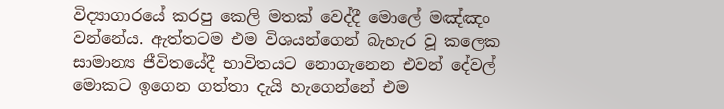විද්‍යාගාරයේ කරපු කෙලි මතක් වෙද්දී මොලේ මඤ්ඤං වන්නේය. ඇත්තටම එම විශයන්ගෙන් බැහැර වූ කලෙක සාමාන්‍ය ජීවිතයේදී භාවිතයට නොගැනෙන එවන් දේවල් මොකට ඉගෙන ගත්තා දැයි හැගෙන්නේ එම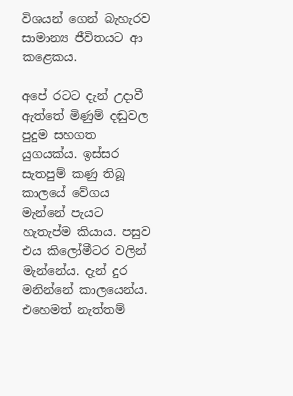විශයන් ගෙන් බැහැරව සාමාන්‍ය ජීවිතයට ආ කළෙකය.

අපේ රටට දැන් උදාවී ඇත්තේ මිණුම් දඬුවල පුදුම සහගත යුගයක්ය. ඉස්සර සැතපුම් කණු තිබූ කාලයේ වේගය මැන්නේ පැයට හැතැප්ම කියාය. පසුව එය කිලෝමීටර වලින් මැන්නේය. දැන් දුර මනින්නේ කාලයෙන්ය. එහෙමත් නැත්තම්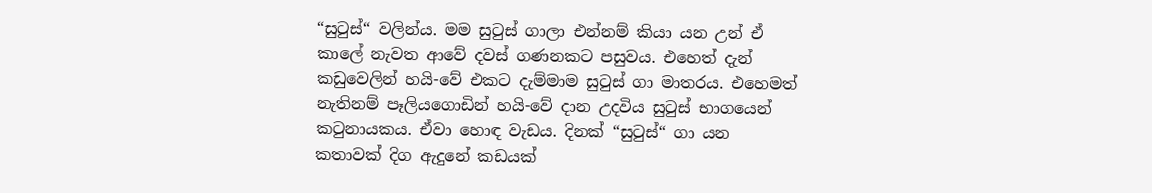“සුටුස්“ වලින්ය. මම සුටුස් ගාලා එන්නම් කියා යන උන් ඒ කාලේ නැවත ආවේ දවස් ගණනකට පසුවය. එහෙත් දැන් කඩුවෙලින් හයි-වේ එකට දැම්මාම සුටුස් ගා මාතරය. එහෙමත් නැතිනම් පෑලියගොඩින් හයි-වේ දාන උදවිය සුටුස් භාගයෙන් කටුනායකය. ඒවා හොඳ වැඩය. දිනක් “සුටුස්“ ගා යන කතාවක් දිග ඇදුනේ කඩයක්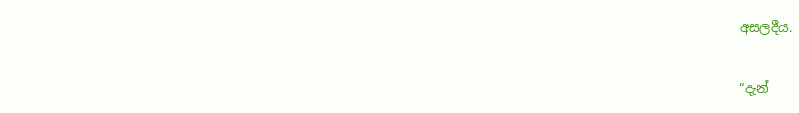අසලදීය.


“දැන්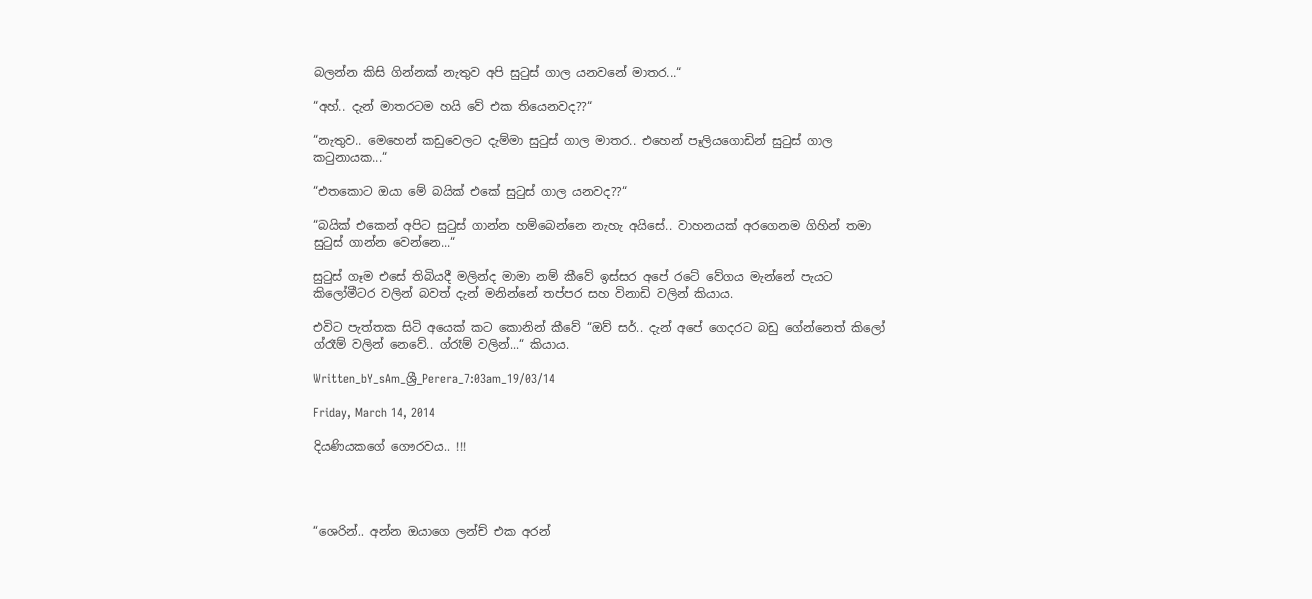බලන්න කිසි ගින්නක් නැතුව අපි සුටුස් ගාල යනවනේ මාතර...“

“අහ්.. දැන් මාතරටම හයි වේ එක තියෙනවද??“

“නැතුව.. මෙහෙන් කඩුවෙලට දැම්මා සුටුස් ගාල මාතර.. එහෙන් පෑලියගොඩින් සුටුස් ගාල කටුනායක...“

“එතකොට ඔයා මේ බයික් එකේ සුටුස් ගාල යනවද??“

“බයික් එකෙන් අපිට සුටුස් ගාන්න හම්බෙන්නෙ නැහැ අයිසේ.. වාහනයක් අරගෙනම ගිහින් තමා සුටුස් ගාන්න වෙන්නෙ...“

සුටුස් ගෑම එසේ තිබියදී මලින්ද මාමා නම් කීවේ ඉස්සර අපේ රටේ වේගය මැන්නේ පැයට කිලෝමීටර වලින් බවත් දැන් මනින්නේ තප්පර සහ විනාඩි වලින් කියාය.

එවිට පැත්තක සිටි අයෙක් කට කොනින් කීවේ “ඔව් සර්.. දැන් අපේ ගෙදරට බඩු ගේන්නෙත් කිලෝ ග්රෑම් වලින් නෙවේ.. ග්රෑම් වලින්...“ කියාය.

Written_bY_sAm_ශ්‍රී_Perera_7:03am_19/03/14

Friday, March 14, 2014

දියණියකගේ ගෞරවය.. !!!




“ශෙරින්.. අන්න ඔයාගෙ ලන්ච් එක අරන්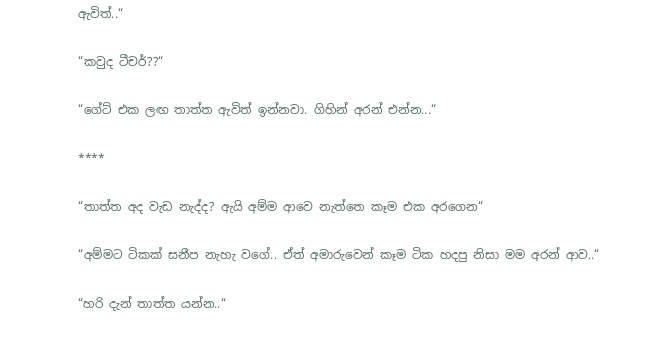ඇවිත්..“

“කවුද ටීචර්??“

“ගේට් එක ලඟ තාත්ත ඇවිත් ඉන්නවා. ගිහින් අරන් එන්න...“

****

“තාත්ත අද වැඩ නැද්ද? ඇයි අම්ම ආවෙ නැත්තෙ කෑම එක අරගෙන“

“අම්මට ටිකක් සනීප නැහැ වගේ.. ඒත් අමාරුවෙන් කෑම ටික හදපු නිසා මම අරන් ආව..“

“හරි දැන් තාත්ත යන්න..“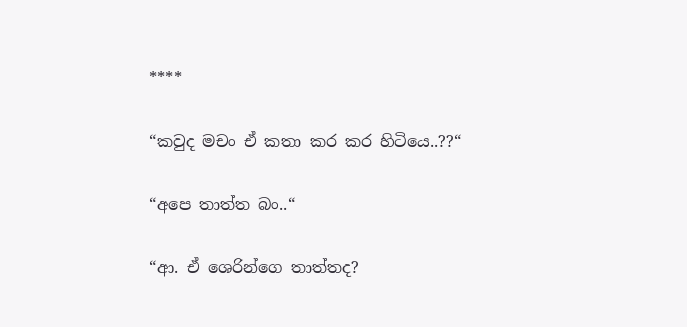****

“කවුද මචං ඒ කතා කර කර හිටියෙ..??“

“අපෙ තාත්ත බං..“

“ආ. ඒ ශෙරින්ගෙ තාත්තද?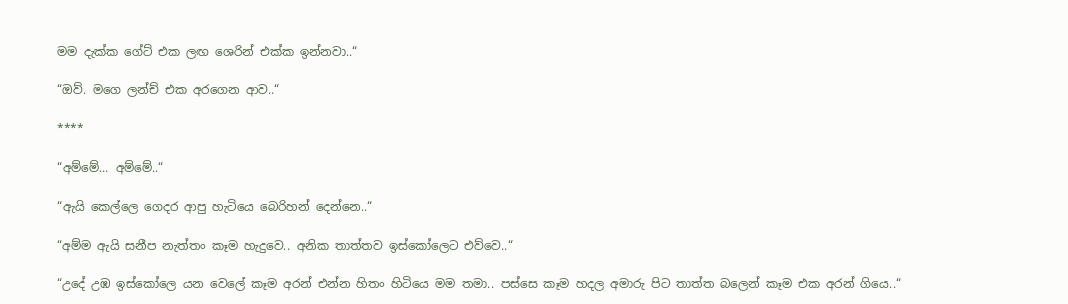මම දැක්ක ගේට් එක ලඟ ශෙරින් එක්ක ඉන්නවා..“

“ඔව්. මගෙ ලන්ච් එක අරගෙන ආව..“

****

“අම්මේ... අම්මේ..“

“ඇයි කෙල්ලෙ ගෙදර ආපු හැටියෙ බෙරිහන් දෙන්නෙ..“

“අම්ම ඇයි සනීප නැත්තං කෑම හැදුවෙ.. අනික තාත්තව ඉස්කෝලෙට එව්වෙ..“

“උදේ උඹ ඉස්කෝලෙ යන වෙලේ කෑම අරන් එන්න හිතං හිටියෙ මම තමා.. පස්සෙ කෑම හදල අමාරු පිට තාත්ත බලෙන් කෑම එක අරන් ගියෙ..“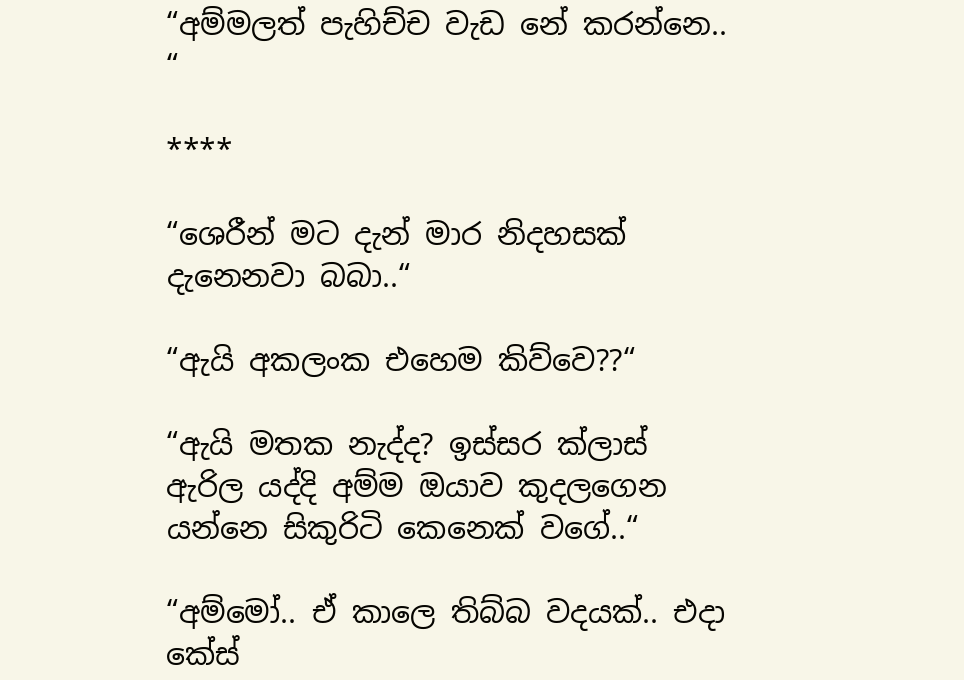“අම්මලත් පැහිච්ච වැඩ නේ කරන්නෙ.. “

****

“ශෙරීන් මට දැන් මාර නිදහසක් දැනෙනවා බබා..“

“ඇයි අකලංක එහෙම කිව්වෙ??“

“ඇයි මතක නැද්ද? ඉස්සර ක්ලාස් ඇරිල යද්දි අම්ම ඔයාව කුදලගෙන යන්නෙ සිකුරිටි කෙනෙක් වගේ..“

“අම්මෝ.. ඒ කාලෙ තිබ්බ වදයක්.. එදා කේස්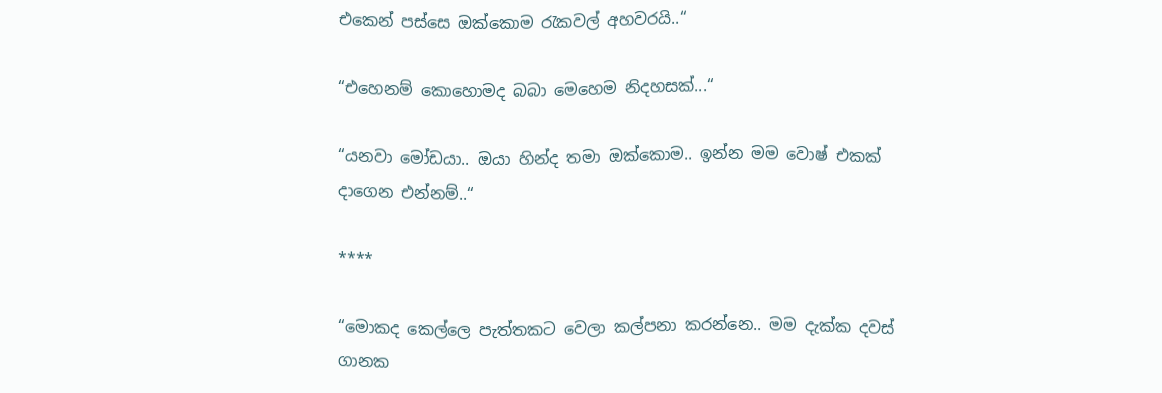එකෙන් පස්සෙ ඔක්කොම රැකවල් අහවරයි..“

“එහෙනම් කොහොමද බබා මෙහෙම නිදහසක්...“

“යනවා මෝඩයා.. ඔයා හින්ද තමා ඔක්කොම.. ඉන්න මම වොෂ් එකක් දාගෙන එන්නම්..“

****

“මොකද කෙල්ලෙ පැත්තකට වෙලා කල්පනා කරන්නෙ.. මම දැක්ක දවස් ගානක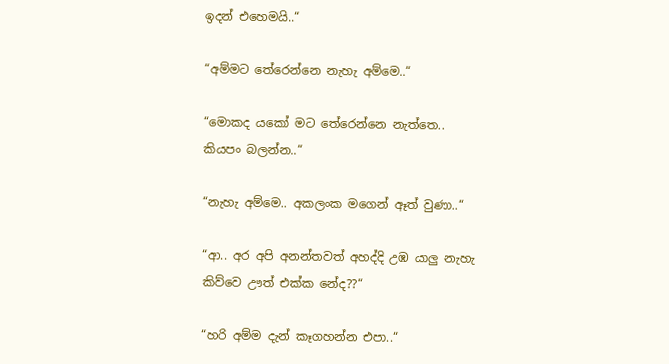ඉදන් එහෙමයි..“

“අම්මට තේරෙන්නෙ නැහැ අම්මෙ..“

“මොකද යකෝ මට තේරෙන්නෙ නැත්තෙ.. කියපං බලන්න..“

“නැහැ අම්මෙ.. අකලංක මගෙන් ඈත් වුණා..“

“ආ.. අර අපි අනන්තවත් අහද්දි උඹ යාලු නැහැ කිව්වෙ ඌත් එක්ක නේද??“

“හරි අම්ම දැන් කෑගහන්න එපා..“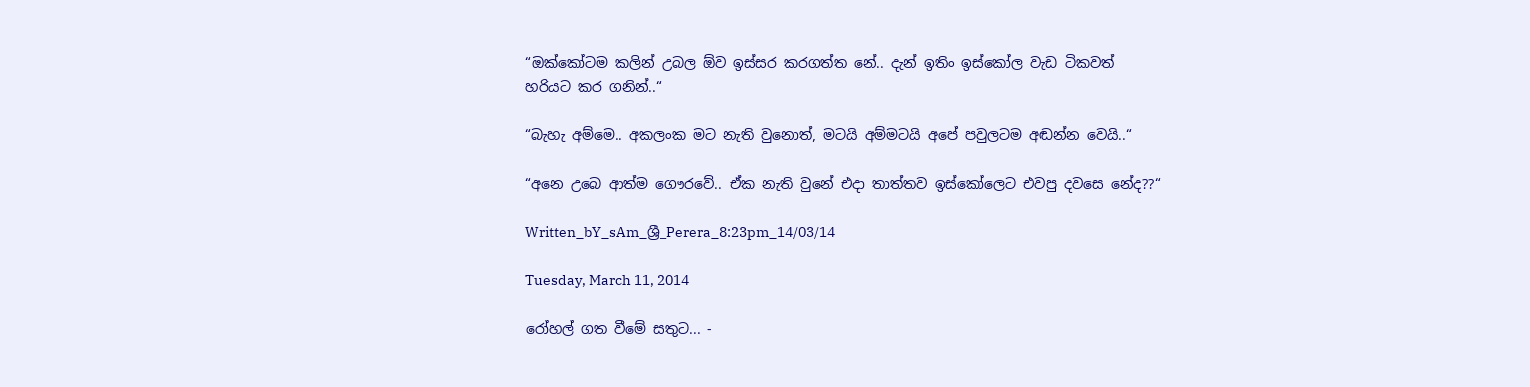“ඔක්කෝටම කලින් උබල ඕව ඉස්සර කරගත්ත නේ.. දැන් ඉතිං ඉස්කෝල වැඩ ටිකවත් හරියට කර ගනින්..“

“බැහැ අම්මෙ.. අකලංක මට නැති වුනොත්, මටයි අම්මටයි අපේ පවුලටම අඬන්න වෙයි..“

“අනෙ උබෙ ආත්ම ගෞරවේ.. ඒක නැති වුනේ එදා තාත්තව ඉස්කෝලෙට එවපු දවසෙ නේද??“

Written_bY_sAm_ශ්‍රී_Perera_8:23pm_14/03/14

Tuesday, March 11, 2014

රෝහල් ගත වීමේ සතුට... -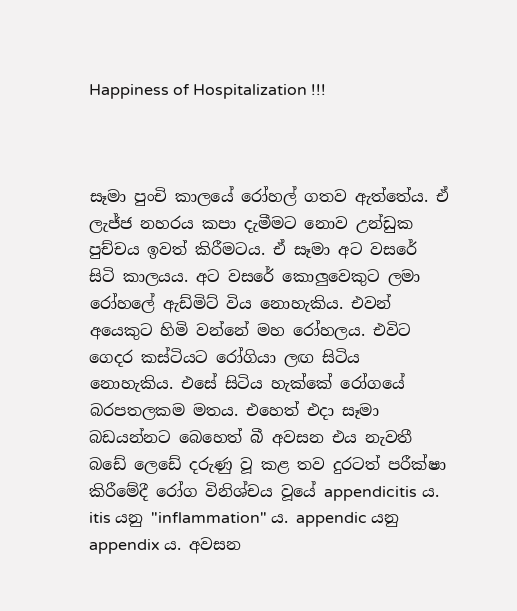Happiness of Hospitalization !!!



සෑමා පුංචි කාලයේ රෝහල් ගතව ඇත්තේය. ඒ ලැජ්ජ නහරය කපා දැමීමට නොව උන්ඩුක පුච්චය ඉවත් කිරීමටය. ඒ සෑමා අට වසරේ සිටි කාලයය. අට වසරේ කොලුවෙකුට ලමා රෝහලේ ඇඩ්මිට් විය නොහැකිය. එවන් අයෙකුට හිමි වන්නේ මහ රෝහලය. එවිට ගෙදර කස්ටියට රෝගියා ලඟ සිටිය නොහැකිය. එසේ සිටිය හැක්කේ රෝගයේ බරපතලකම මතය. එහෙත් එදා සෑමා බඩයන්නට බෙහෙත් බී අවසන එය නැවතී බඩේ ලෙඩේ දරුණු වූ කළ තව දුරටත් පරීක්ෂා කිරීමේදී රෝග විනිශ්චය වූයේ appendicitis ය. itis යනු "inflammation" ය. appendic යනු appendix ය. අවසන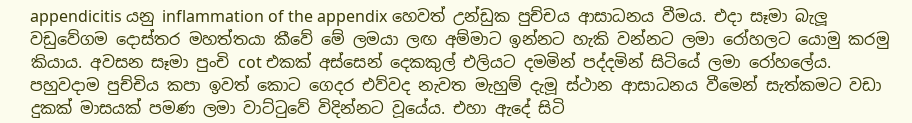appendicitis යනු inflammation of the appendix හෙවත් උන්ඩුක පුච්චය ආසාධනය වීමය. එදා සෑමා බැලූ වඩුවේගම දොස්තර මහත්තයා කීවේ මේ ලමයා ලඟ අම්මාට ඉන්නට හැකි වන්නට ලමා රෝහලට යොමු කරමු කියාය. අවසන සෑමා පුංචි cot එකක් අස්සෙන් දෙකකුල් එලියට දමමින් පද්දමින් සිටියේ ලමා රෝහලේය. පහුවදාම පුච්චිය කපා ඉවත් කොට ගෙදර එව්වද නැවත මැහුම් දැමූ ස්ථාන ආසාධනය වීමෙන් සැත්කමට වඩා දුකක් මාසයක් පමණ ලමා වාට්ටුවේ විදින්නට වූයේය. එහා ඇදේ සිටි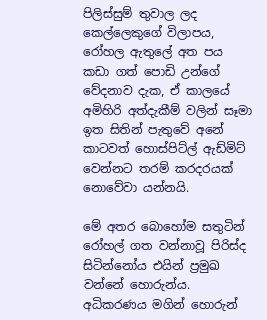පිලිස්සුම් තුවාල ලද කෙල්ලෙකුගේ විලාපය, රෝහල ඇතුලේ අත පය කඩා ගත් පොඩි උන්ගේ වේදනාව දැක, ඒ කාලයේ අමිහිරි අත්දැකීම් වලින් සෑමා ඉත සිතින් පැතුවේ අනේ කාටවත් හොස්පිට්ල් ඇඩ්මිට් වෙන්නට තරම් කරදරයක් නොවේවා යන්නයි.

මේ අතර බොහෝම සතුටින් රෝහල් ගත වන්නාවූ පිරිස්ද සිටින්නෝය එයින් ප්‍රමුඛ වන්නේ හොරුන්ය. අධිකරණය මගින් හොරුන්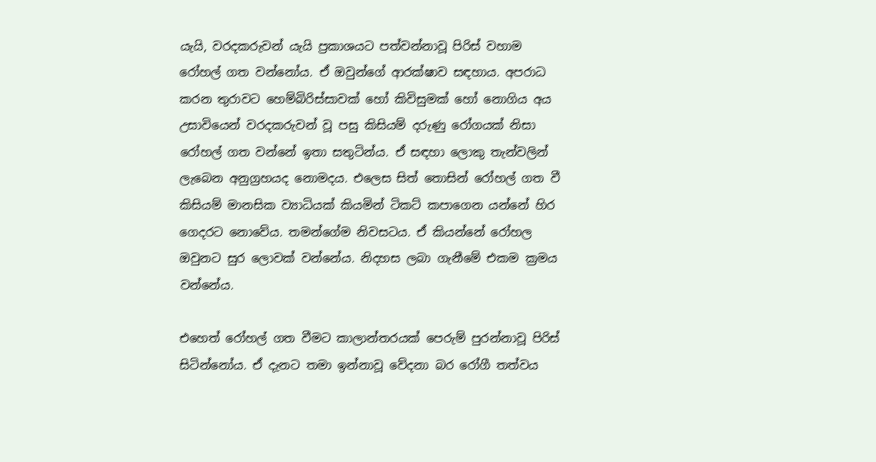යැයි, වරදකරුවන් යැයි ප්‍රකාශයට පත්වන්නාවූ පිරිස් වහාම රෝහල් ගත වන්නෝය. ඒ ඔවුන්ගේ ආරක්ෂාව සඳහාය. අපරාධ කරන තුරාවට හෙම්බිරිස්සාවක් හෝ කිවිසුමක් හෝ නොගිය අය උසාවියෙන් වරදකරුවන් වූ පසු කිසියම් දරුණු රෝගයක් නිසා රෝහල් ගත වන්නේ ඉතා සතුටින්ය. ඒ සඳහා ලොකු තැන්වලින් ලැබෙන අනුග්‍රහයද නොමදය. එලෙස සිත් තොසින් රෝහල් ගත වී කිසියම් මානසික ව්‍යාධියක් කියමින් ටිකට් කපාගෙන යන්නේ හිර ගෙදරට නොවේය. තමන්ගේම නිවසටය. ඒ කියන්නේ රෝහල ඔවුනට සුර ලොවක් වන්නේය. නිදහස ලබා ගැනීමේ එකම ක්‍රමය වන්නේය.

එහෙත් රෝහල් ගත වීමට කාලාන්තරයක් පෙරුම් පුරන්නාවූ පිරිස් සිටින්නෝය. ඒ දැනට තමා ඉන්නාවූ වේදනා බර රෝගී තත්වය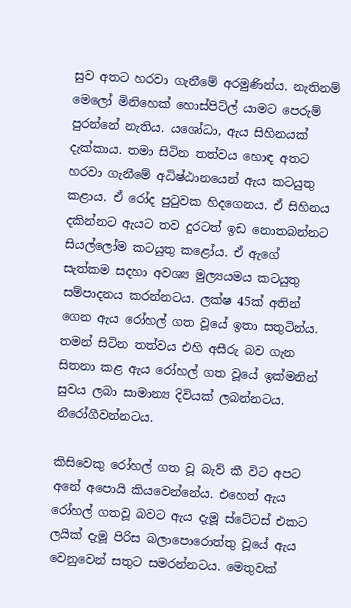සුව අතට හරවා ගැනීමේ අරමුණින්ය. නැතිනම් මෙලෝ මිනිහෙක් හොස්පිට්ල් යාමට පෙරුම් පුරන්නේ නැතිය. යශෝධා, ඇය සිහිනයක් දැක්කාය. තමා සිටින තත්වය හොඳ අතට හරවා ගැනීමේ අධිෂ්ඨානයෙන් ඇය කටයුතු කළාය. ඒ රෝද පුටුවක හිදගෙනය. ඒ සිහිනය දකින්නට ඇයට තව දුරටත් ඉඩ නොතබන්නට සියල්ලෝම කටයුතු කළෝය. ඒ ඇගේ සැත්කම සදහා අවශ්‍ය මුල්‍යයමය කටයුතු සම්පාදනය කරන්නටය. ලක්ෂ 45ක් අතින් ගෙන ඇය රෝහල් ගත වූයේ ඉතා සතුටින්ය. තමන් සිටින තත්වය එහි අසීරු බව ගැන සිතනා කළ ඇය රෝහල් ගත වූයේ ඉක්මනින් සුවය ලබා සාමාන්‍ය දිවියක් ලබන්නටය. නීරෝගීවන්නටය.

කිසිවෙකු රෝහල් ගත වූ බැව් කී විට අපට අනේ අපොයි කියවෙන්නේය. එහෙත් ඇය රෝහල් ගතවූ බවට ඇය දැමූ ස්ටේටස් එකට ලයික් දැමූ පිරිස බලාපොරොත්තු වූයේ ඇය වෙනුවෙන් සතුට සමරන්නටය. මෙතුවක්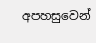අපහසුවෙන්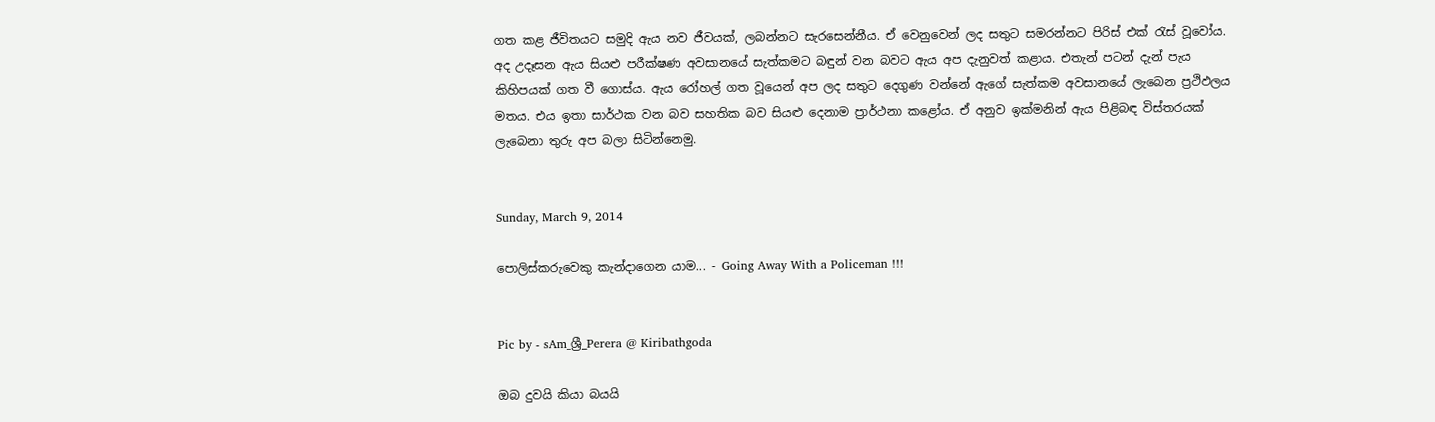ගත කළ ජීවිතයට සමුදි ඇය නව ජීවයක්, ලබන්නට සැරසෙන්නීය. ඒ වෙනුවෙන් ලද සතුට සමරන්නට පිරිස් එක් රැස් වූවෝය. අද උදෑසන ඇය සියළු පරීක්ෂණ අවසානයේ සැත්කමට බඳුන් වන බවට ඇය අප දැනුවත් කළාය. එතැන් පටන් දැන් පැය කිහිපයක් ගත වී ගොස්ය. ඇය රෝහල් ගත වූයෙන් අප ලද සතුට දෙගුණ වන්නේ ඇගේ සැත්කම අවසානයේ ලැබෙන ප්‍රථිඵලය මතය. එය ඉතා සාර්ථක වන බව සහතික බව සියළු දෙනාම ප්‍රාර්ථනා කළෝය. ඒ අනුව ඉක්මනින් ඇය පිළිබඳ විස්තරයක් ලැබෙනා තුරු අප බලා සිටින්නෙමු.


Sunday, March 9, 2014

පොලිස්කරුවෙකු කැන්දාගෙන යාම... - Going Away With a Policeman !!!


Pic by - sAm_ශ්‍රී_Perera @ Kiribathgoda

ඔබ දුවයි කියා බයයි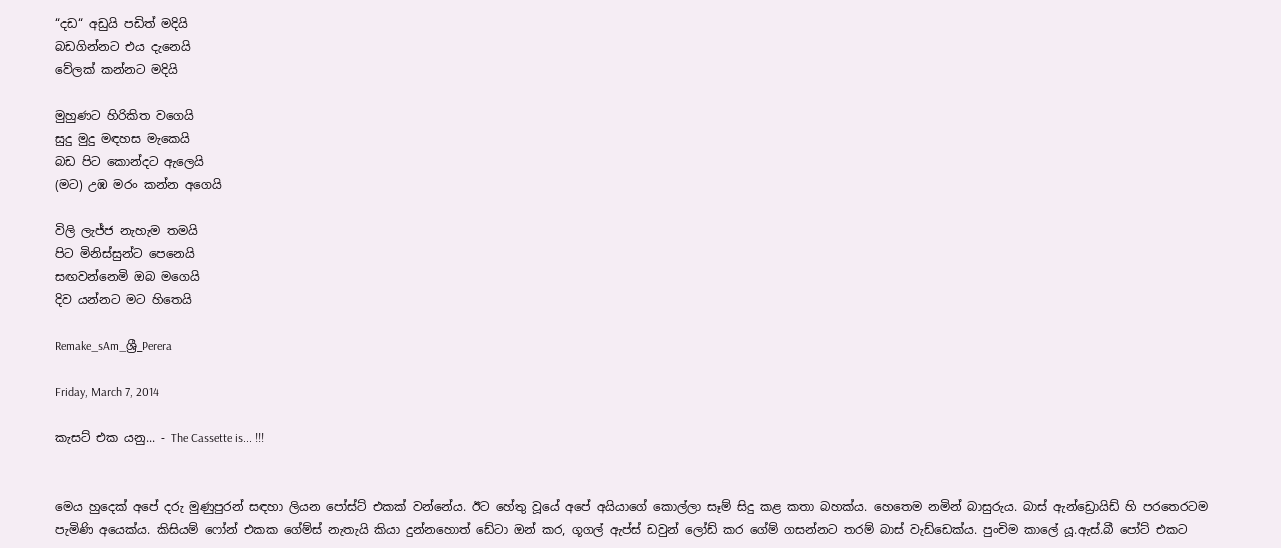“දඩ“ අඩුයි පඩිත් මදියි
බඩගින්නට එය දැනෙයි
වේලක් කන්නට මදියි

මුහුණට හිරිකිත වගෙයි
සුදු මුදු මඳහස මැකෙයි
බඩ පිට කොන්දට ඇලෙයි
(මට) උඹ මරං කන්න අගෙයි

විලි ලැජ්ජ නැහැම තමයි
පිට මිනිස්සුන්ට පෙනෙයි
සඟවන්නෙමි ඔබ මගෙයි
දිව යන්නට මට හිතෙයි

Remake_sAm_ශ්‍රී_Perera

Friday, March 7, 2014

කැසට් එක යනු... - The Cassette is... !!!


මෙය හුදෙක් අපේ දරු මුණුපුරන් සඳහා ලියන පෝස්ට් එකක් වන්නේය. ඊට හේතු වූයේ අපේ අයියාගේ කොල්ලා සෑම් සිදු කළ කතා බහක්ය. හෙතෙම නමින් බාසුරුය. බාස් ඇන්ඩ්‍රොයිඩ් හි පරතෙරටම පැමිණි අයෙක්ය. කිසියම් ෆෝන් එකක ගේම්ස් නැතැයි කියා දුන්නහොත් ඩේටා ඔන් කර, ගූගල් ඇප්ස් ඩවුන් ලෝඩ් කර ගේම් ගසන්නට තරම් බාස් වැඩ්ඩෙක්ය. පුංචිම කාලේ යූ.ඇස්.බී පෝට් එකට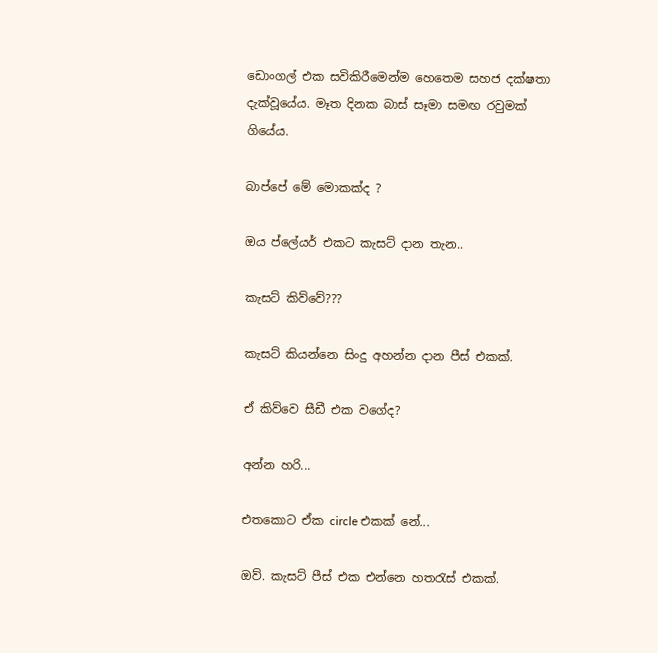ඩොංගල් එක සවිකිරීමෙන්ම හෙතෙම සහජ දක්ෂතා දැක්වූයේය. මෑත දිනක බාස් සෑමා සමඟ රවුමක් ගියේය.

බාප්පේ මේ මොකක්ද ?

ඔය ප්ලේයර් එකට කැසට් දාන තැන..

කැසට් කිව්වේ???

කැසට් කියන්නෙ සිංදු අහන්න දාන පීස් එකක්.

ඒ කිව්වෙ සීඩී එක වගේද?

අන්න හරි...

එතකොට ඒක circle එකක් නේ...

ඔව්. කැසට් පීස් එක එන්නෙ හතරැස් එකක්.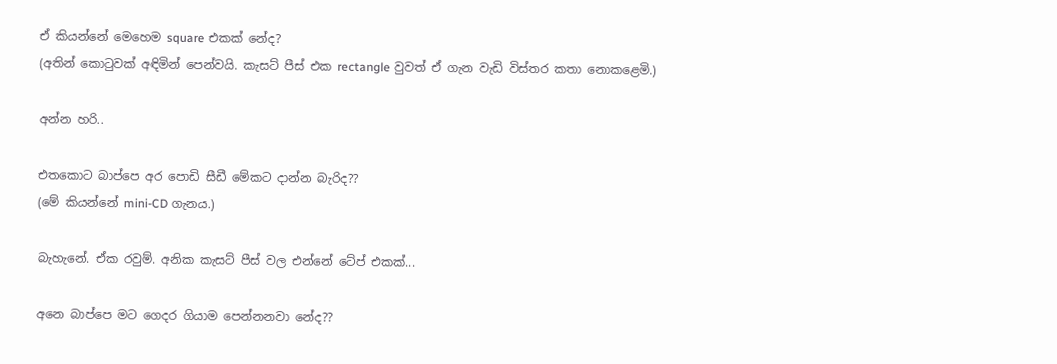ඒ කියන්නේ මෙහෙම square එකක් නේද?
(අතින් කොටුවක් අඳිමින් පෙන්වයි. කැසට් පීස් එක rectangle වුවත් ඒ ගැන වැඩි විස්තර කතා නොකළෙමි.)

අන්න හරි..

එතකොට බාප්පෙ අර පොඩි සීඩී මේකට දාන්න බැරිද??
(මේ කියන්නේ mini-CD ගැනය.)

බැහැනේ. ඒක රවුම්. අනික කැසට් පීස් වල එන්නේ ටේප් එකක්...

අනෙ බාප්පෙ මට ගෙදර ගියාම පෙන්නනවා නේද??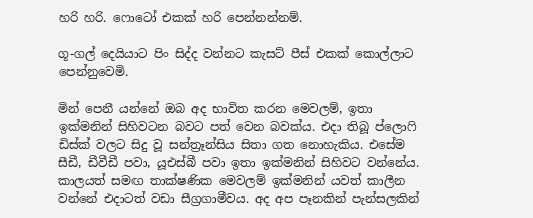හරි හරි. ෆොටෝ එකක් හරි පෙන්නන්නම්.

ගූ-ගල් දෙයියාට පිං සිද්ද වන්නට කැසට් පීස් එකක් කොල්ලාට පෙන්නුවෙමි.

මින් පෙනී යන්නේ ඔබ අද භාවිත කරන මෙවලම්, ඉතා ඉක්මනින් සිහිවටන බවට පත් වෙන බවක්ය. එදා තිබූ ප්ලොෆි ඩිස්ක් වලට සිදු වූ සන්ත්‍රෑන්සිය සිතා ගත නොහැකිය. එසේම සීඩී, ඩීවීඩී පවා, යූඑස්බී පවා ඉතා ඉක්මනින් සිහිවට වන්නේය. කාලයත් සමඟ තාක්ෂණික මෙවලම් ඉක්මනින් යවත් කාලීන වන්නේ එදාටත් වඩා සීග්‍රගාමීවය. අද අප පෑනකින් පැන්සලකින්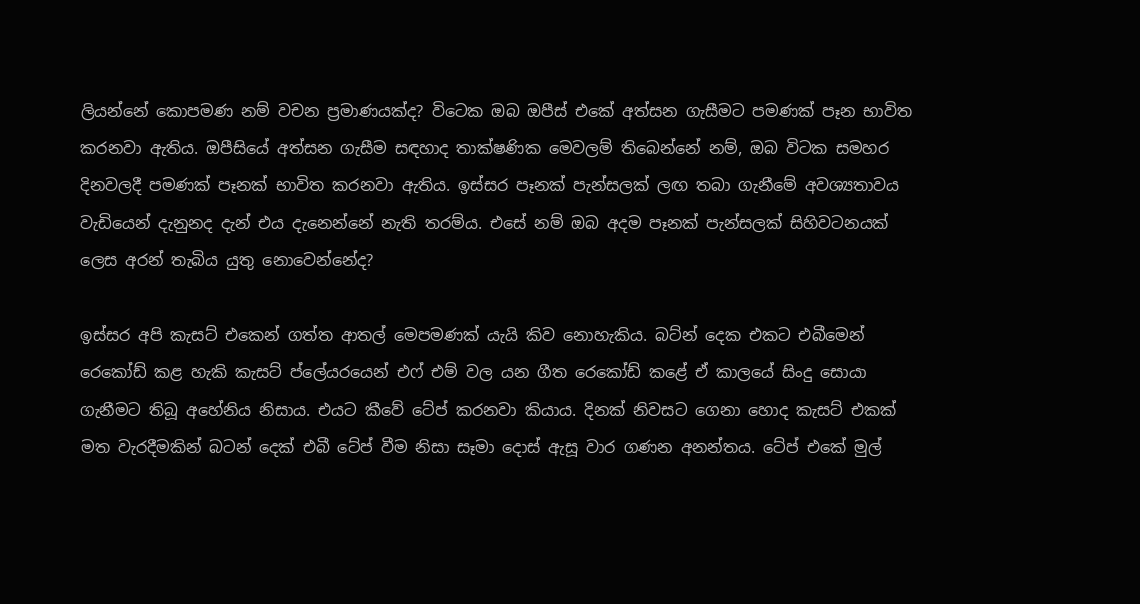ලියන්නේ කොපමණ නම් වචන ප්‍රමාණයක්ද? විටෙක ඔබ ඔපීස් එකේ අත්සන ගැසීමට පමණක් පෑන භාවිත කරනවා ඇතිය. ඔපීසියේ අත්සන ගැසීම සඳහාද තාක්ෂණික මෙවලම් තිබෙන්නේ නම්, ඔබ විටක සමහර දිනවලදී පමණක් පෑනක් භාවිත කරනවා ඇතිය. ඉස්සර පෑනක් පැන්සලක් ලඟ තබා ගැනීමේ අවශ්‍යතාවය වැඩියෙන් දැනුනද දැන් එය දැනෙන්නේ නැති තරම්ය. එසේ නම් ඔබ අදම පෑනක් පැන්සලක් සිහිවටනයක් ලෙස අරන් තැබිය යුතු නොවෙන්නේද?

ඉස්සර අපි කැසට් එකෙන් ගත්ත ආතල් මෙපමණක් යැයි කිව නොහැකිය. බට්න් දෙක එකට එබීමෙන් රෙකෝඩ් කළ හැකි කැසට් ප්ලේයරයෙන් එෆ් එම් වල යන ගීත රෙකෝඩ් කළේ ඒ කාලයේ සිංදු සොයා ගැනීමට තිබූ අහේනිය නිසාය. එයට කීවේ ටේප් කරනවා කියාය. දිනක් නිවසට ගෙනා හොද කැසට් එකක් මත වැරදීමකින් බටන් දෙක් එබී ටේප් වීම නිසා සෑමා දොස් ඇසූ වාර ගණන අනන්තය. ටේප් එකේ මුල්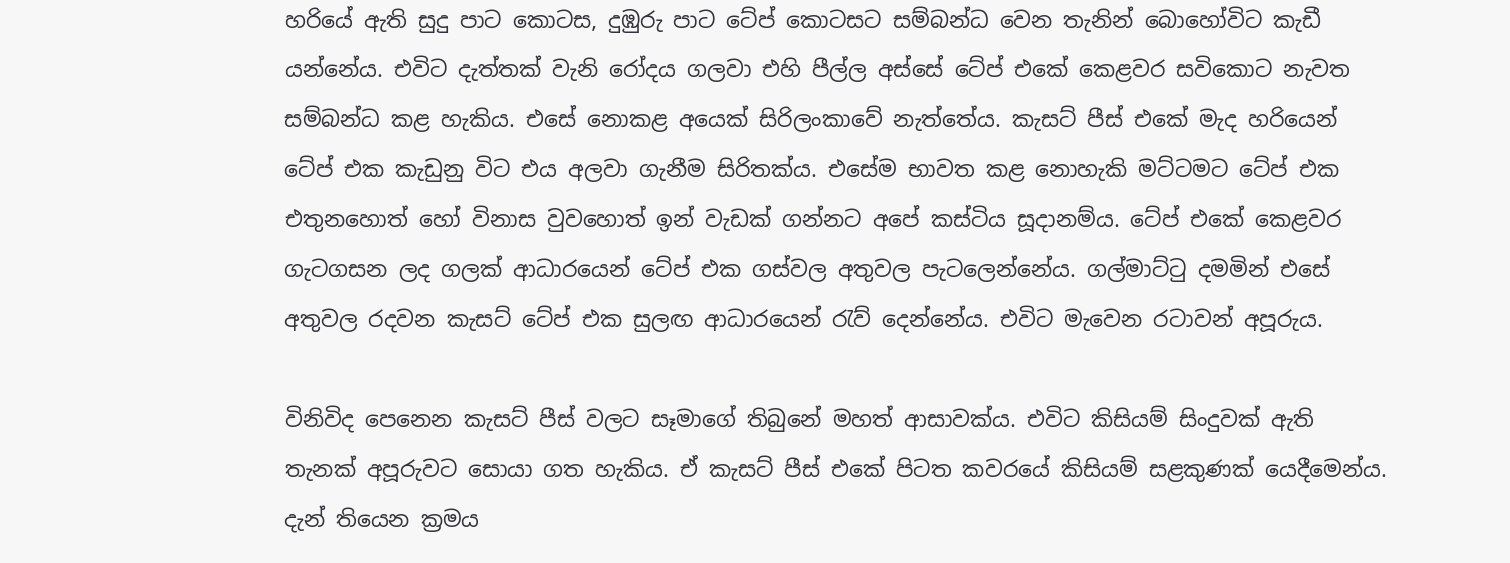හරියේ ඇති සුදු පාට කොටස, දුඹුරු පාට ටේප් කොටසට සම්බන්ධ වෙන තැනින් බොහෝවිට කැඩී යන්නේය. එවිට දැත්තක් වැනි රෝදය ගලවා එහි පීල්ල අස්සේ ටේප් එකේ කෙළවර සවිකොට නැවත සම්බන්ධ කළ හැකිය. එසේ නොකළ අයෙක් සිරිලංකාවේ නැත්තේය. කැසට් පීස් එකේ මැද හරියෙන් ටේප් එක කැඩුනු විට එය අලවා ගැනීම සිරිතක්ය. එසේම භාවත කළ නොහැකි මට්ටමට ටේප් එක එතුනහොත් හෝ විනාස වුවහොත් ඉන් වැඩක් ගන්නට අපේ කස්ටිය සූදානම්ය. ටේප් එකේ කෙළවර ගැටගසන ලද ගලක් ආධාරයෙන් ටේප් එක ගස්වල අතුවල පැටලෙන්නේය. ගල්මාට්ටු දමමින් එසේ අතුවල රදවන කැසට් ටේප් එක සුලඟ ආධාරයෙන් රැව් දෙන්නේය. එවිට මැවෙන රටාවන් අපූරුය.

විනිවිද පෙනෙන කැසට් පීස් වලට සෑමාගේ තිබුනේ මහත් ආසාවක්ය. එවිට කිසියම් සිංදුවක් ඇති තැනක් අපූරුවට සොයා ගත හැකිය. ඒ කැසට් පීස් එකේ පිටත කවරයේ කිසියම් සළකුණක් යෙදීමෙන්ය. දැන් තියෙන ක්‍රමය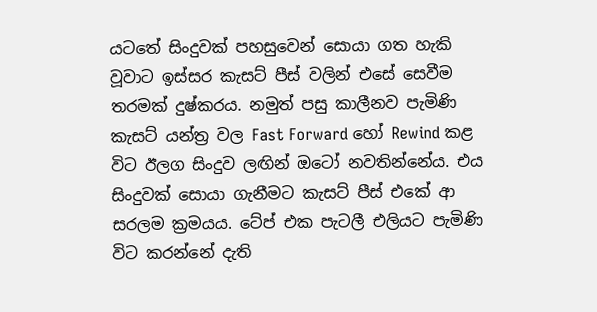යටතේ සිංදුවක් පහසුවෙන් සොයා ගත හැකි වූවාට ඉස්සර කැසට් පීස් වලින් එසේ සෙවීම තරමක් දුෂ්කරය. නමුත් පසු කාලීනව පැමිණි කැසට් යන්ත්‍ර වල Fast Forward හෝ Rewind කළ විට ඊලග සිංදුව ලඟින් ඔටෝ නවතින්නේය. එය සිංදුවක් සොයා ගැනීමට කැසට් පීස් එකේ ආ සරලම ක්‍රමයය. ටේප් එක පැටලී එලියට පැමිණි විට කරන්නේ දැති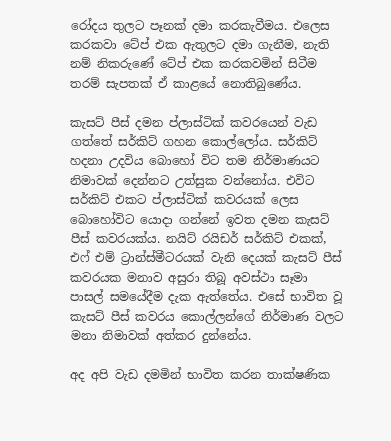රෝදය තුලට පෑනක් දමා කරකැවීමය. එලෙස කරකවා ටේප් එක ඇතුලට දමා ගැනීම, නැති නම් නිකරුණේ ටේප් එක කරකවමින් සිටීම තරම් සැපතක් ඒ කාළයේ නොතිබුණේය.

කැසට් පීස් දමන ප්ලාස්ටික් කවරයෙන් වැඩ ගත්තේ සර්කිට් ගහන කොල්ලෝය. සර්කිට් හදනා උදවිය බොහෝ විට තම නිර්මාණයට නිමාවක් දෙන්නට උත්සුක වන්නෝය. එවිට සර්කිට් එකට ප්ලාස්ටික් කවරයක් ලෙස බොහෝවිට යොදා ගන්නේ ඉවත දමන කැසට් පීස් කවරයක්ය. නයිට් රයිඩර් සර්කිට් එකක්, එෆ් එම් ට්‍රාන්ස්මීටරයක් වැනි දෙයක් කැසට් පීස් කවරයක මනාව අසුරා තිබූ අවස්ථා සෑමා පාසල් සමයේදීම දැක ඇත්තේය. එසේ භාවිත වූ කැසට් පීස් කවරය කොල්ලන්ගේ නිර්මාණ වලට මනා නිමාවක් අත්කර දුන්නේය.

අද අපි වැඩ දමමින් භාවිත කරන තාක්ෂණික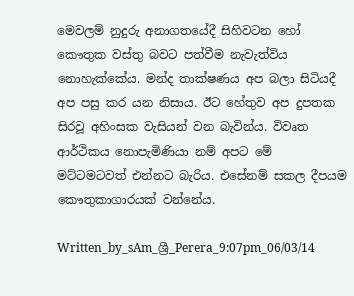මෙවලම් නුදුරු අනාගතයේදී සිහිවටන හෝ කෞතුක වස්තු බවට පත්වීම නැවැත්විය නොහැක්කේය. මන්ද තාක්ෂණය අප බලා සිටියදී අප පසු කර යන නිසාය. ඊට හේතුව අප දුපතක සිරවූ අහිංසක වැසියන් වන බැවින්ය. විවෘත ආර්ථිකය නොපැමිණියා නම් අපට මේ මට්ටමටවත් එන්නට බැරිය. එසේනම් සකල දීපයම කෞතුකාගාරයක් වන්නේය.

Written_by_sAm_ශ්‍රී_Perera_9:07pm_06/03/14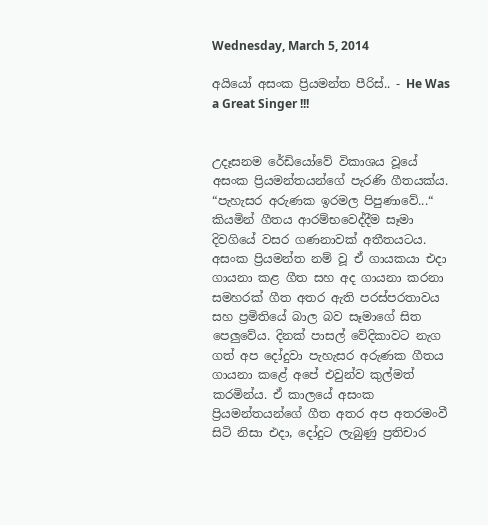Wednesday, March 5, 2014

අයියෝ අසංක ප්‍රියමන්ත පීරිස්.. - He Was a Great Singer !!!


උදෑසනම රේඩියෝවේ විකාශය වූයේ අසංක ප්‍රියමන්තයන්ගේ පැරණි ගීතයක්ය. “පැහැසර අරුණක ඉරමල පිපුණාවේ...“ කියමින් ගීතය ආරම්භවෙද්දීම සෑමා දිවගියේ වසර ගණනාවක් අතීතයටය. අසංක ප්‍රියමන්ත නම් වූ ඒ ගායකයා එදා ගායනා කළ ගීත සහ අද ගායනා කරනා සමහරක් ගීත අතර ඇති පරස්පරතාවය සහ ප්‍රමිතියේ බාල බව සෑමාගේ සිත පෙලුවේය. දිනක් පාසල් වේදිකාවට නැග ගත් අප දෝදුවා පැහැසර අරුණක ගීතය ගායනා කළේ අපේ එවුන්ව කුල්මත් කරමින්ය. ඒ කාලයේ අසංක ප්‍රියමන්තයන්ගේ ගීත අතර අප අතරමංවී සිටි නිසා එදා, දෝදුට ලැබුණු ප්‍රතිචාර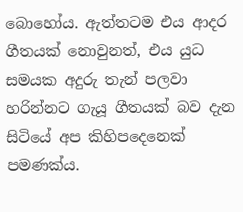බොහෝය. ඇත්තටම එය ආදර ගීතයක් නොවුනත්, එය යුධ සමයක අදුරු තැන් පලවා හරින්නට ගැයූ ගීතයක් බව දැන සිටියේ අප කිහිපදෙනෙක් පමණක්ය.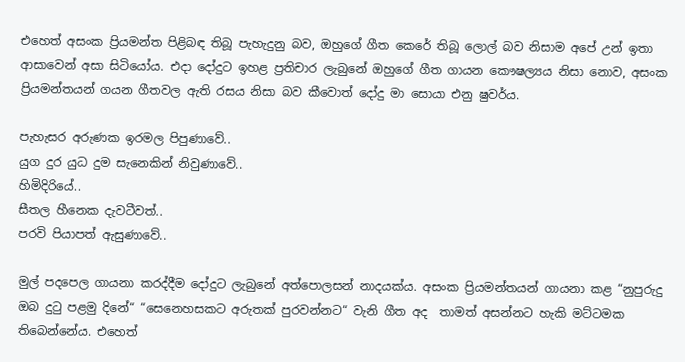එහෙත් අසංක ප්‍රියමන්ත පිළිබඳ තිබූ පැහැදුනු බව, ඔහුගේ ගීත කෙරේ තිබූ ලොල් බව නිසාම අපේ උන් ඉතා ආසාවෙන් අසා සිටියෝය. එදා දෝදුට ඉහළ ප්‍රතිචාර ලැබුනේ ඔහුගේ ගීත ගායන කෞෂල්‍යය නිසා නොව, අසංක  ප්‍රියමන්තයන් ගයන ගීතවල ඇති රසය නිසා බව කීවොත් දෝදු මා සොයා එනු ෂුවර්ය.

පැහැසර අරුණක ඉරමල පිපුණාවේ..
යුග දුර යුධ දුම සැනෙකින් නිවුණාවේ..
හිමිදිරියේ..
සීතල හීනෙක දැවටීවත්..
පරවි පියාපත් ඇසුණාවේ..

මුල් පදපෙල ගායනා කරද්දීම දෝදුට ලැබුනේ අත්පොලසන් නාදයක්ය. අසංක ප්‍රියමන්තයන් ගායනා කළ “නුපුරුදු ඔබ දුටු පළමු දිනේ“ “සෙනෙහසකට අරුතක් පුරවන්නට“ වැනි ගීත අද  තාමත් අසන්නට හැකි මට්ටමක තිබෙන්නේය. එහෙත්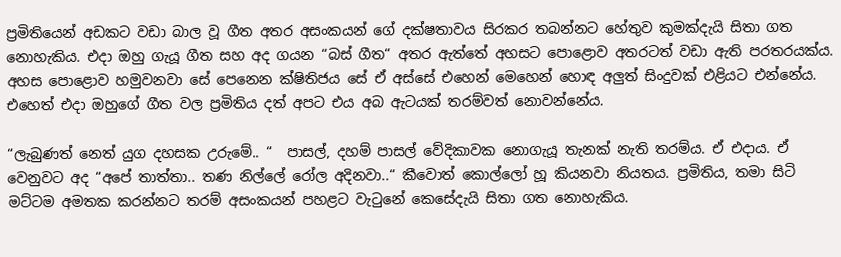ප්‍රමිතියෙන් අඩකට වඩා බාල වූ ගීත අතර අසංකයන් ගේ දක්ෂතාවය සිරකර තබන්නට හේතුව කුමක්දැයි සිතා ගත නොහැකිය. එදා ඔහු ගැයූ ගීත සහ අද ගයන “බස් ගීත“ අතර ඇත්තේ අහසට පොළොව අතරටත් වඩා ඇති පරතරයක්ය. අහස පොළොව හමුවනවා සේ පෙනෙන ක්ෂිතිජය සේ ඒ අස්සේ එහෙන් මෙහෙන් හොඳ අලුත් සිංදුවක් එළියට එන්නේය. එහෙත් එදා ඔහුගේ ගීත වල ප්‍රමිතිය දත් අපට එය අබ ඇටයක් තරම්වත් නොවන්නේය.

“ලැබුණත් නෙත් යුග දහසක උරුමේ.. “  පාසල්, දහම් පාසල් වේදිකාවක නොගැයූ තැනක් නැති තරම්ය. ඒ එදාය. ඒ වෙනුවට අද “අපේ තාත්තා.. තණ නිල්ලේ රෝල අදිනවා..“ කීවොත් කොල්ලෝ හූ කියනවා නියතය. ප්‍රමිතිය, තමා සිටි මට්ටම අමතක කරන්නට තරම් අසංකයන් පහළට වැටුනේ කෙසේදැයි සිතා ගත නොහැකිය.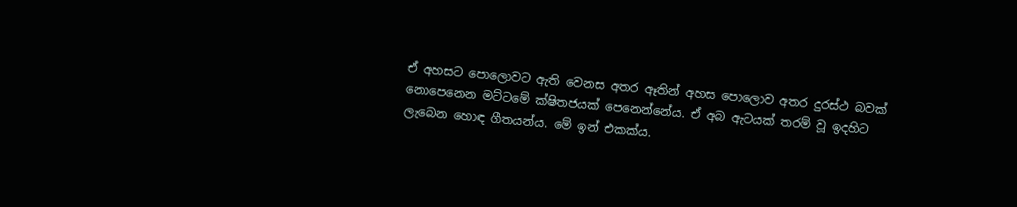ඒ අහසට පොලොවට ඇති වෙනස අතර ඈතින් අහස පොලොව අතර දුරස්ථ බවක් නොපෙනෙන මට්ටමේ ක්ෂිතජයක් පෙනෙන්නේය. ඒ අබ ඇටයක් තරම් වූ ඉදහිට ලැබෙන හොඳ ගීතයන්ය. මේ ඉන් එකක්ය.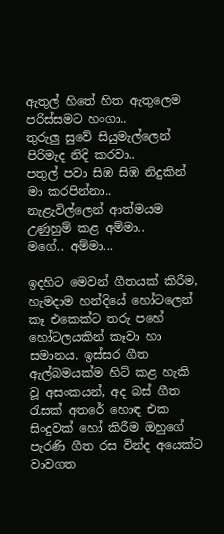ඇතුල් හිතේ හිත ඇතුලෙම පරිස්සමට හංගා..
තුරුලු සුවේ සියුමැල්ලෙන් පිරිමැද නිදි කරවා..
පතුල් පවා සිඹ සිඹ නිදුකින් මා කරපින්නා..
නැළැවිල්ලෙන් ආත්මයම උණුහුම් කළ අම්මා..
මගේ.. අම්මා...

ඉදහිට මෙවන් ගීතයක් කිරීම, හැමදාම හන්දියේ හෝටලෙන් කෑ එකෙක්ට තරු පහේ හෝටලයකින් කෑවා හා සමානය. ඉස්සර ගීත ඇල්බමයක්ම හිට් කළ හැකි වූ අසංකයන්, අද බස් ගීත රැසක් අතරේ හොඳ එක සිංදුවක් හෝ කිරීම ඔහුගේ පැරණි ගීත රස වින්ද අයෙක්ට වාවගත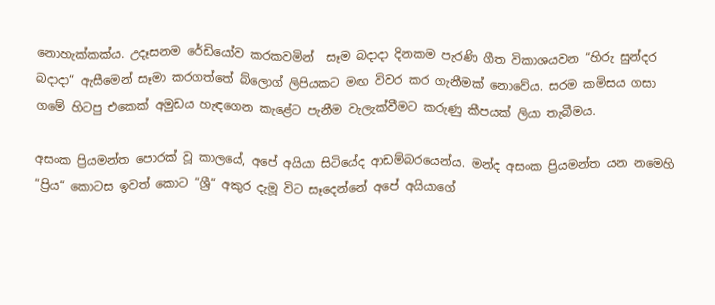නොහැක්කක්ය. උදෑසනම රේඩියෝව කරකවමින්  සෑම බදාදා දිනකම පැරණි ගීත විකාශයවන “හිරු සුන්දර බදාදා“ ඇසීමෙන් සෑමා කරගත්තේ බ්ලොග් ලිපියකට මඟ විවර කර ගැනීමක් නොවේය. සරම කමිසය ගසා ගමේ හිටපු එකෙක් අමුඩය හැඳගෙන කැළේට පැනීම වැලැක්වීමට කරුණු කීපයක් ලියා තැබීමය.

අසංක ප්‍රියමන්ත පොරක් වූ කාලයේ, අපේ අයියා සිටියේද ආඩම්බරයෙන්ය. මන්ද අසංක ප්‍රියමන්ත යන නමෙහි “ප්‍රිය“ කොටස ඉවත් කොට “ශ්‍රී“ අකුර දැමූ විට සෑදෙන්නේ අපේ අයියාගේ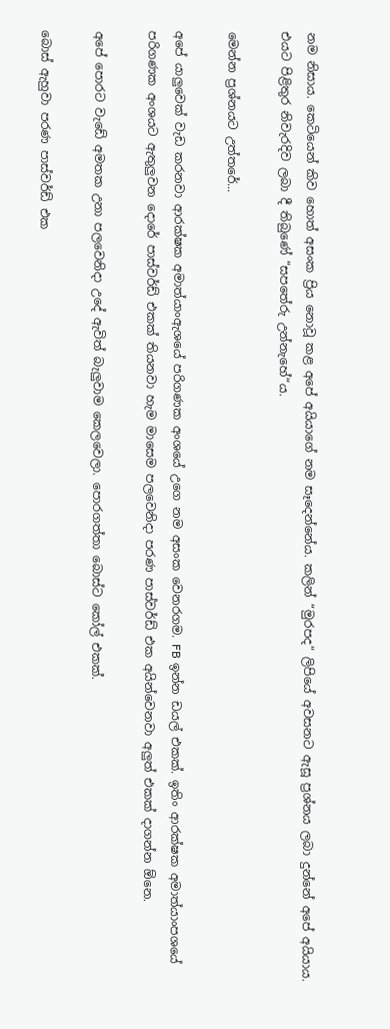නම නිසාය. කෙටියෙන් කිව හොත් අසංක ප්‍රිය නොවූ කළ අපේ අයියාගේ නම සෑදෙන්නේය. කලින් “මුරපද“ ලිපියේ අවසනට ඇසූ ප්‍රශ්නය ලබා දුන්නේ අපේ අයියාය. එයට පිළිතුර නිවැරදිව ලබා දී තිබුණේ “සපතේරු උන්නැහේ“ය.

මෙන්න ප්‍රශ්නයට උත්තරේ...

අපේ යාලුවෙක් වැඩ කරනවා ආරක්ෂක අමාත්යාංඇශයේ පරිගණක අංශයේ උගෙ නම අසංක වෙනරගම. FB ඉන්න ඩයල් එකක්. ඉතිං ආරක්ෂක අමාත්යාංපශයේ පරිගණක අංශයට ඇතුලුවන දොරේ පාස්වර්ඩ් එකක් තියනවා හැම මාසෙම පලවෙනිදා පරණ පාස්වර්ඩ් එක අයින්වෙනවා අලුත් එකක් දාගන්න ඕනෙ.

අපේ පොරට වැඩේ‍ අමතක උනා පලවෙනිදා උදේ ඇවිත් බැලුවාම කෙලවෙලා. පොරගත්තා බොස්ට කෝල් එකක්.

බොස් ඇහුවා පරණ පාස්වර්ඩ් එක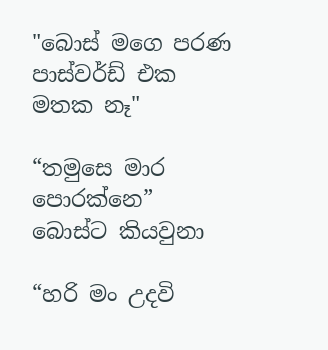"බොස් මගෙ පරණ පාස්වර්ඩ් එක මතක නෑ"

“තමුසෙ මාර පොරක්නෙ” බොස්ට කියවුනා

“හරි මං උදවි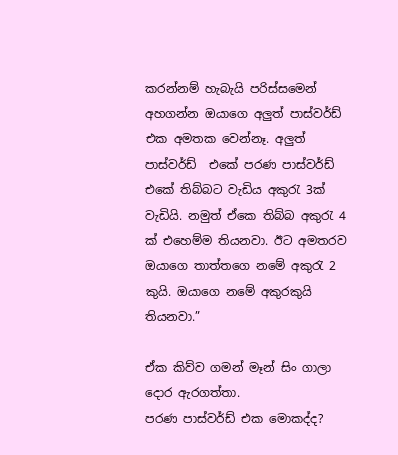කරන්නම් හැබැයි පරිස්සමෙන් අහගන්න ඔයාගෙ අලුත් පාස්වර්ඩ් එක අමතක වෙන්නෑ. අලුත් පාස්වර්ඩ්  එකේ පරණ පාස්වර්ඩ් එකේ තිබ්බට වැඩිය අකුරැ 3ක් වැඩියි. නමුත් ඒකෙ තිබ්බ අකුරැ 4 ක් එහෙම්ම තියනවා. ඊට අමතරව ඔයාගෙ තාත්තගෙ නමේ අකුරැ 2 කුයි. ඔයාගෙ නමේ අකුරකුයි තියනවා.”

ඒක කිව්ව ගමන් මෑන් සිං ගාලා දොර ඇරගත්තා.
පරණ පාස්වර්ඩ් එක මොකද්ද?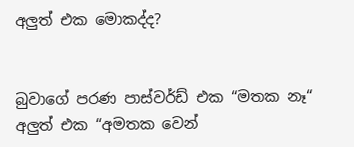අලුත් එක මොකද්ද?


බුවාගේ පරණ පාස්වර්ඩ් එක “මතක නෑ“ අලුත් එක “අමතක වෙන්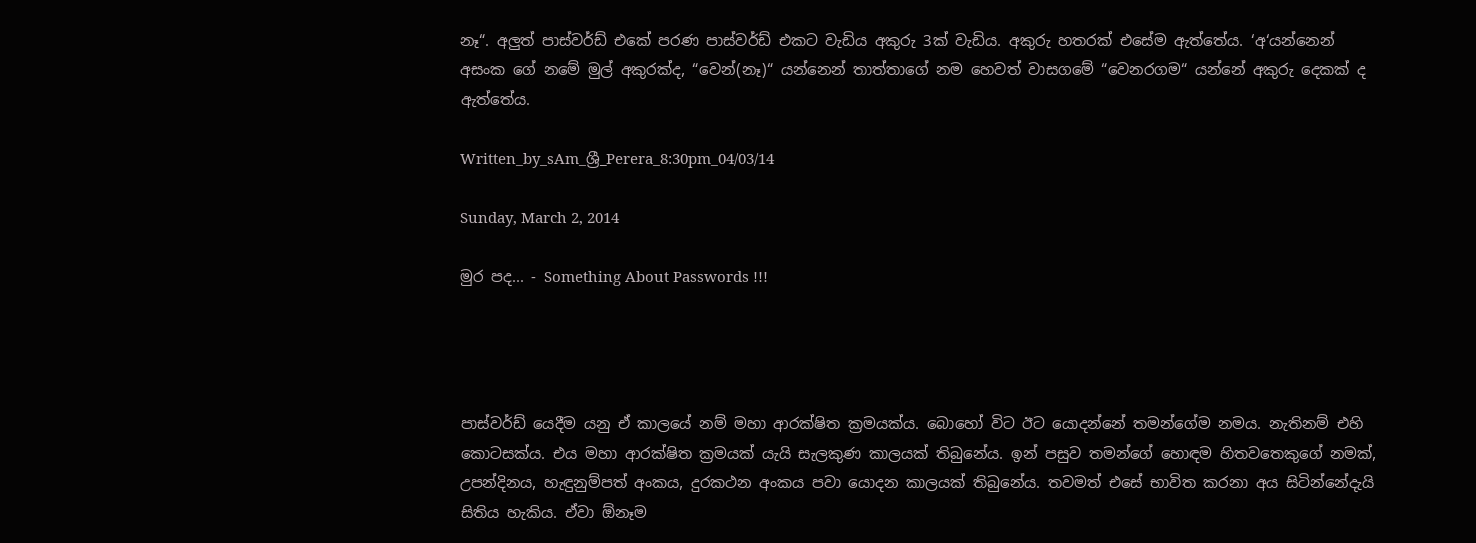නෑ“. අලුත් පාස්වර්ඩ් එකේ පරණ පාස්වර්ඩ් එකට වැඩිය අකුරු 3ක් වැඩිය. අකුරු හතරක් එසේම ඇත්තේය. ‘අ‘යන්නෙන් අසංක ගේ නමේ මුල් අකුරක්ද, “වෙන්(නෑ)“ යන්නෙන් තාත්තාගේ නම හෙවත් වාසගමේ “වෙනරගම“ යන්නේ අකුරු දෙකක් ද ඇත්තේය.

Written_by_sAm_ශ්‍රී_Perera_8:30pm_04/03/14

Sunday, March 2, 2014

මුර පද... - Something About Passwords !!!




පාස්වර්ඩ් යෙදීම යනු ඒ කාලයේ නම් මහා ආරක්ෂිත ක්‍රමයක්ය. බොහෝ විට ඊට යොදන්නේ තමන්ගේම නමය. නැතිනම් එහි කොටසක්ය. එය මහා ආරක්ෂිත ක්‍රමයක් යැයි සැලකුණ කාලයක් තිබුනේය. ඉන් පසුව තමන්ගේ හොඳම හිතවතෙකුගේ නමක්, උපන්දිනය, හැඳුනුම්පත් අංකය, දුරකථන අංකය පවා යොදන කාලයක් තිබුනේය. තවමත් එසේ භාවිත කරනා අය සිටින්නේදැයි සිතිය හැකිය. ඒවා ඕනෑම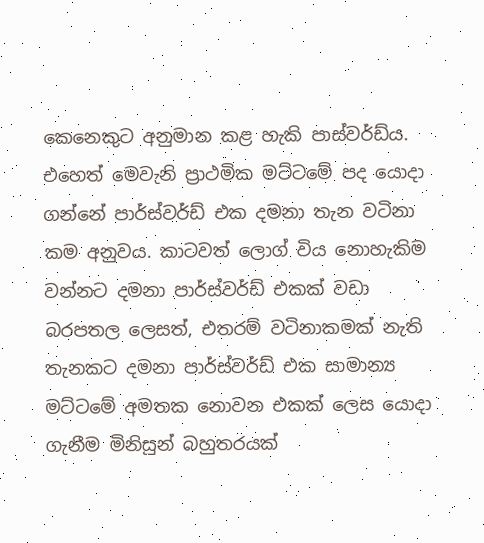කෙනෙකුට අනුමාන කළ හැකි පාස්වර්ඩ්ය. එහෙත් මෙවැනි ප්‍රාථමික මට්ටමේ පද යොදා ගන්නේ පාර්ස්වර්ඩ් එක දමනා තැන වටිනා කම අනුවය. කාටවත් ලොග් විය නොහැකිම වන්නට දමනා පාර්ස්වර්ඩ් එකක් වඩා බරපතල ලෙසත්, එතරම් වටිනාකමක් නැති තැනකට දමනා පාර්ස්වර්ඩ් එක සාමාන්‍ය මට්ටමේ අමතක නොවන එකක් ලෙස යොදා ගැනීම මිනිසුන් බහුතරයක්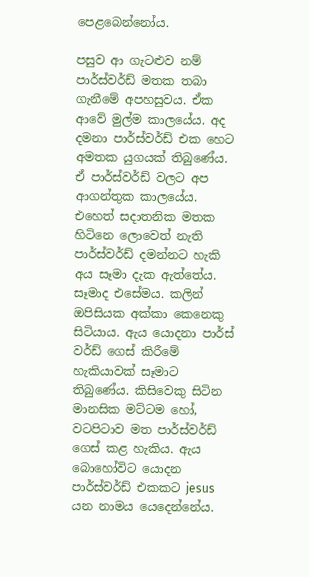පෙළබෙන්නෝය.

පසුව ආ ගැටළුව නම් පාර්ස්වර්ඩ් මතක තබා ගැනීමේ අපහසුවය. ඒක ආවේ මුල්ම කාලයේය. අද දමනා පාර්ස්වර්ඩ් එක හෙට අමතක යුගයක් තිබුණේය. ඒ පාර්ස්වර්ඩ් වලට අප ආගන්තුක කාලයේය. එහෙත් සදාතනික මතක හිටිනෙ ලොවෙත් නැති පාර්ස්වර්ඩ් දමන්නට හැකි අය සෑමා දැක ඇත්තේය. සෑමාද එසේමය. කලින් ඔපිසියක අක්කා කෙනෙකු සිටියාය. ඇය යොදනා පාර්ස් වර්ඩ් ගෙස් කිරීමේ හැකියාවක් සෑමාට තිබුණේය. කිසිවෙකු සිටින මානසික මට්ටම හෝ, වටපිටාව මත පාර්ස්වර්ඩ් ගෙස් කළ හැකිය. ඇය බොහෝවිට යොදන පාර්ස්වර්ඩ් එකකට jesus යන නාමය යෙදෙන්නේය.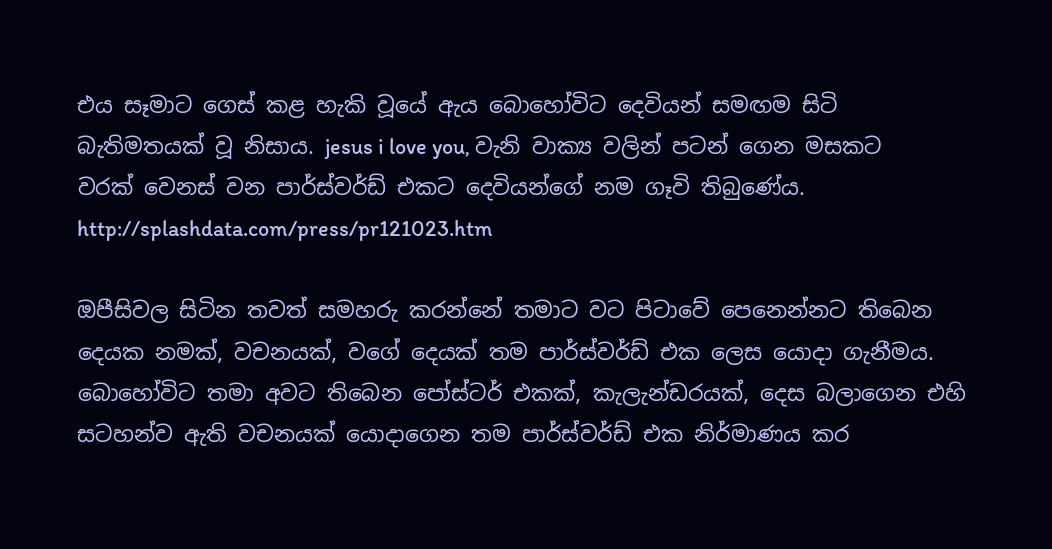එය සෑමාට ගෙස් කළ හැකි වූයේ ඇය බොහෝවිට දෙවියන් සමඟම සිටි බැතිමතයක් වූ නිසාය. jesus i love you, වැනි වාක්‍ය වලින් පටන් ගෙන මසකට වරක් වෙනස් වන පාර්ස්වර්ඩ් එකට දෙවියන්ගේ නම ගෑවි තිබුණේය.
http://splashdata.com/press/pr121023.htm

ඔපීසිවල සිටින තවත් සමහරු කරන්නේ තමාට වට පිටාවේ පෙනෙන්නට තිබෙන දෙයක නමක්, වචනයක්, වගේ දෙයක් තම පාර්ස්වර්ඩ් එක ලෙස යොදා ගැනීමය. බොහෝවිට තමා අවට තිබෙන පෝස්ටර් එකක්, කැලැන්ඩරයක්, දෙස බලාගෙන එහි සටහන්ව ඇති වචනයක් යොදාගෙන තම පාර්ස්වර්ඩ් එක නිර්මාණය කර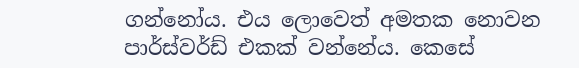ගන්නෝය. එය ලොවෙත් අමතක නොවන පාර්ස්වර්ඩ් එකක් වන්නේය. කෙසේ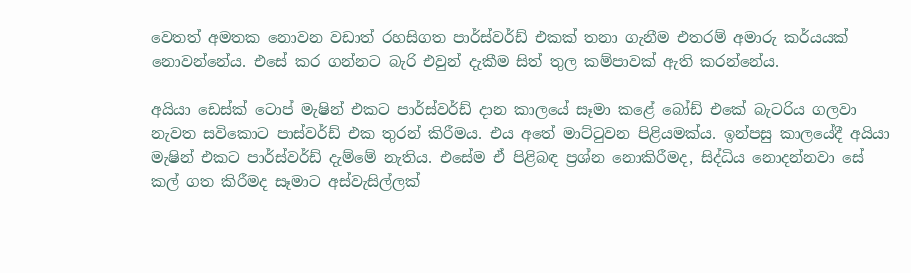වෙතත් අමතක නොවන වඩාත් රහසිගත පාර්ස්වර්ඩ් එකක් තනා ගැනීම එතරම් අමාරු කර්යයක් නොවන්නේය. එසේ කර ගන්නට බැරි එවුන් දැකීම සිත් තුල කම්පාවක් ඇති කරන්නේය.

අයියා ඩෙස්ක් ටොප් මැෂින් එකට පාර්ස්වර්ඩ් දාන කාලයේ සෑමා කළේ බෝඩ් එකේ බැටරිය ගලවා නැවත සවිකොට පාස්වර්ඩ් එක තුරන් කිරීමය. එය අතේ මාට්ටුවන පිළියමක්ය. ඉන්පසු කාලයේදී අයියා මැෂින් එකට පාර්ස්වර්ඩ් දැම්මේ නැතිය. එසේම ඒ පිළිබඳ ප්‍රශ්න නොකිරීමද, සිද්ධිය නොදන්නවා සේ කල් ගත කිරීමද සෑමාට අස්වැසිල්ලක්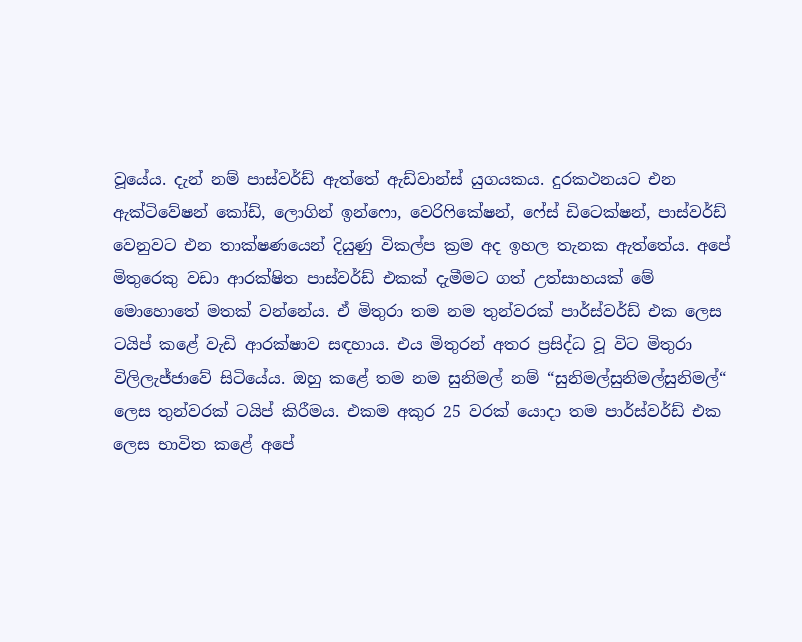වූයේය. දැන් නම් පාස්වර්ඩ් ඇත්තේ ඇඩ්වාන්ස් යුගයකය. දුරකථනයට එන ඇක්ටිවේෂන් කෝඩ්, ලොගින් ඉන්ෆො, වෙරිෆිකේෂන්, ෆේස් ඩිටෙක්ෂන්, පාස්වර්ඩ් වෙනුවට එන තාක්ෂණයෙන් දියුණු විකල්ප ක්‍රම අද ඉහල තැනක ඇත්තේය. අපේ මිතුරෙකු වඩා ආරක්ෂිත පාස්වර්ඩ් එකක් දැමීමට ගත් උත්සාහයක් මේ මොහොතේ මතක් වන්නේය. ඒ මිතුරා තම නම තුන්වරක් පාර්ස්වර්ඩ් එක ලෙස ටයිප් කළේ වැඩි ආරක්ෂාව සඳහාය. එය මිතුරන් අතර ප්‍රසිද්ධ වූ විට මිතුරා විලිලැජ්ජාවේ සිටියේය. ඔහු කළේ තම නම සුනිමල් නම් “සුනිමල්සුනිමල්සුනිමල්“ ලෙස තුන්වරක් ටයිප් කිරීමය. එකම අකුර 25 වරක් යොදා තම පාර්ස්වර්ඩ් එක ලෙස භාවිත කළේ අපේ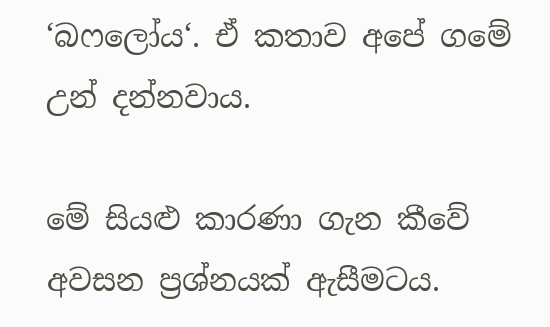‘බෆලෝය‘. ඒ කතාව අපේ ගමේ උන් දන්නවාය.

මේ සියළු කාරණා ගැන කීවේ අවසන ප්‍රශ්නයක් ඇසීමටය.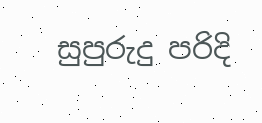සුපුරුදු පරිදි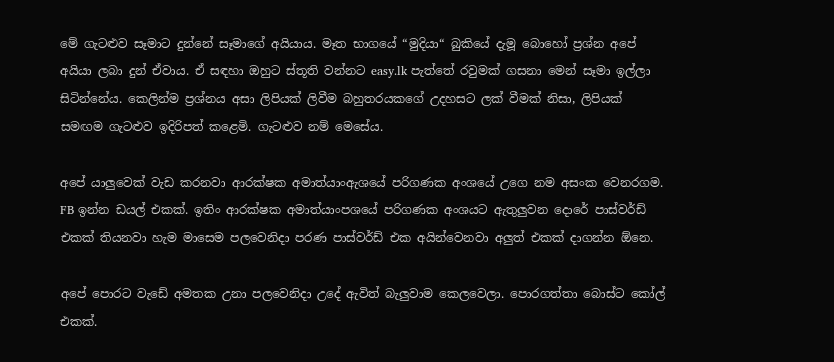මේ ගැටළුව සෑමාට දුන්නේ සෑමාගේ අයියාය. මෑත භාගයේ “මුදියා“ බුකියේ දැමූ බොහෝ ප්‍රශ්න අපේ අයියා ලබා දුන් ඒවාය. ඒ සඳහා ඔහුට ස්තූති වන්නට easy.lk පැත්තේ රවුමක් ගසනා මෙන් සෑමා ඉල්ලා සිටින්නේය. කෙලින්ම ප්‍රශ්නය අසා ලිපියක් ලිවීම බහුතරයකගේ උදහසට ලක් වීමක් නිසා, ලිපියක් සමඟම ගැටළුව ඉදිරිපත් කළෙමි. ගැටළුව නම් මෙසේය.

අපේ යාලුවෙක් වැඩ කරනවා ආරක්ෂක අමාත්යාංඇශයේ පරිගණක අංශයේ උගෙ නම අසංක වෙනරගම. FB ඉන්න ඩයල් එකක්. ඉතිං ආරක්ෂක අමාත්යාංපශයේ පරිගණක අංශයට ඇතුලුවන දොරේ පාස්වර්ඩ් එකක් තියනවා හැම මාසෙම පලවෙනිදා පරණ පාස්වර්ඩ් එක අයින්වෙනවා අලුත් එකක් දාගන්න ඕනෙ.

අපේ පොරට වැඩේ‍ අමතක උනා පලවෙනිදා උදේ ඇවිත් බැලුවාම කෙලවෙලා. පොරගත්තා බොස්ට කෝල් එකක්.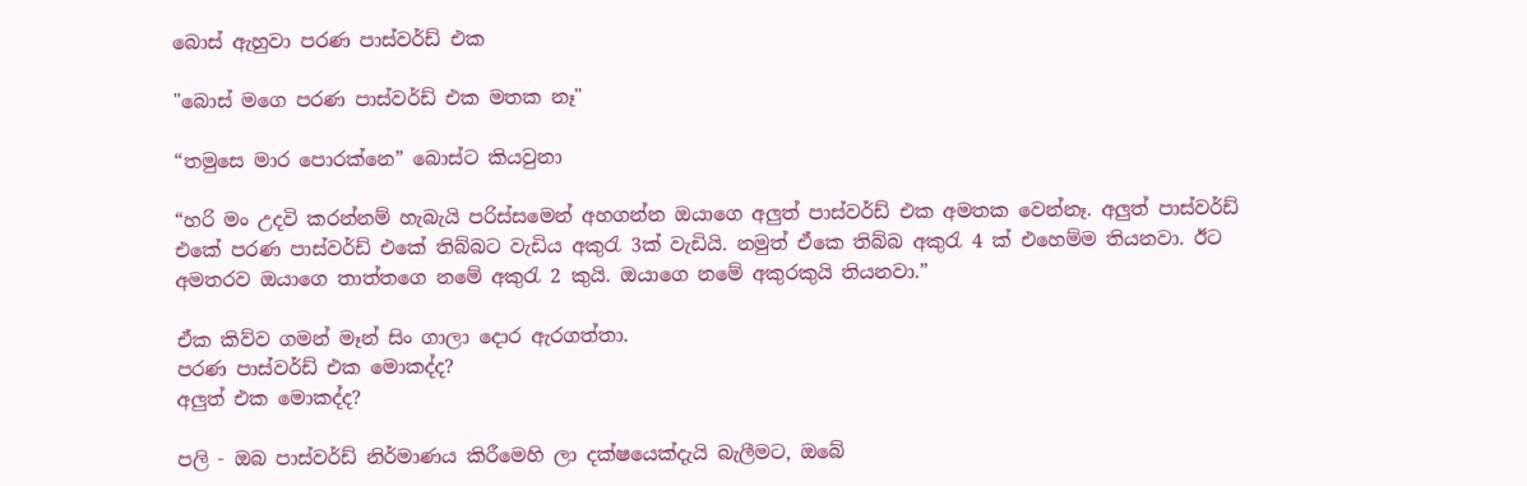බොස් ඇහුවා පරණ පාස්වර්ඩ් එක

"බොස් මගෙ පරණ පාස්වර්ඩ් එක මතක නෑ"

“තමුසෙ මාර පොරක්නෙ” බොස්ට කියවුනා

“හරි මං උදවි කරන්නම් හැබැයි පරිස්සමෙන් අහගන්න ඔයාගෙ අලුත් පාස්වර්ඩ් එක අමතක වෙන්නෑ. අලුත් පාස්වර්ඩ්  එකේ පරණ පාස්වර්ඩ් එකේ තිබ්බට වැඩිය අකුරැ 3ක් වැඩියි. නමුත් ඒකෙ තිබ්බ අකුරැ 4 ක් එහෙම්ම තියනවා. ඊට අමතරව ඔයාගෙ තාත්තගෙ නමේ අකුරැ 2 කුයි. ඔයාගෙ නමේ අකුරකුයි තියනවා.”

ඒක කිව්ව ගමන් මෑන් සිං ගාලා දොර ඇරගත්තා.
පරණ පාස්වර්ඩ් එක මොකද්ද?
අලුත් එක මොකද්ද?

පලි - ඔබ පාස්වර්ඩ් නිර්මාණය කිරීමෙහි ලා දක්ෂයෙක්දැයි බැලීමට, ඔබේ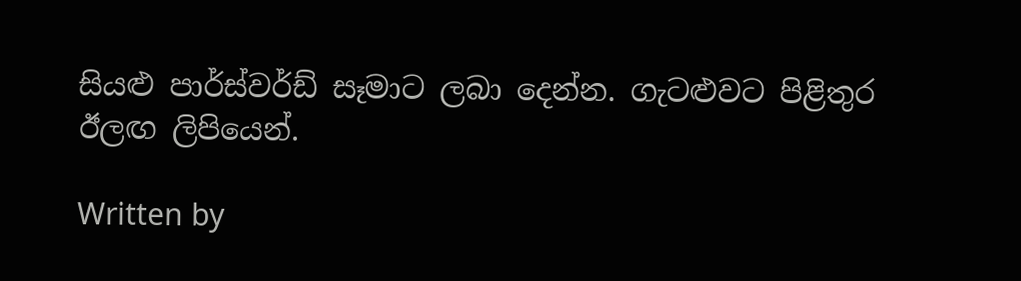සියළු පාර්ස්වර්ඩ් සෑමාට ලබා දෙන්න. ගැටළුවට පිළිතුර ඊලඟ ලිපියෙන්.

Written by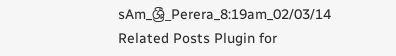sAm_ශ්‍රී_Perera_8:19am_02/03/14
Related Posts Plugin for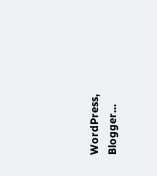WordPress, Blogger...